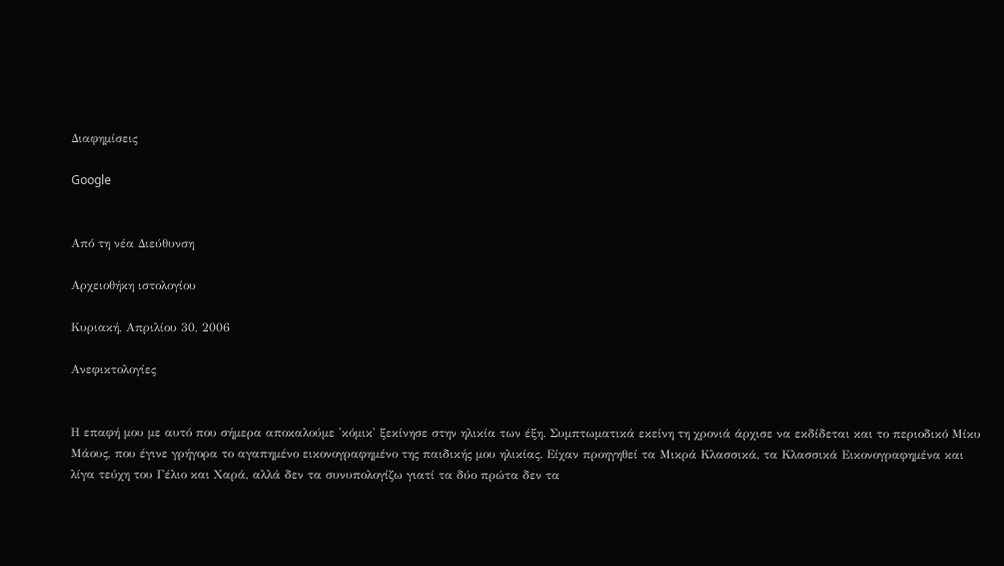Διαφημίσεις

Google


Από τη νέα Διεύθυνση

Αρχειοθήκη ιστολογίου

Κυριακή, Απριλίου 30, 2006

Ανεφικτολογίες


Η επαφή μου με αυτό που σήμερα αποκαλούμε 'κόμικ' ξεκίνησε στην ηλικία των έξη. Συμπτωματικά εκείνη τη χρονιά άρχισε να εκδίδεται και το περιοδικό Μίκυ Μάους, που έγινε γρήγορα το αγαπημένο εικονογραφημένο της παιδικής μου ηλικίας. Είχαν προηγηθεί τα Μικρά Κλασσικά, τα Κλασσικά Εικονογραφημένα και λίγα τεύχη του Γέλιο και Χαρά, αλλά δεν τα συνυπολογίζω γιατί τα δύο πρώτα δεν τα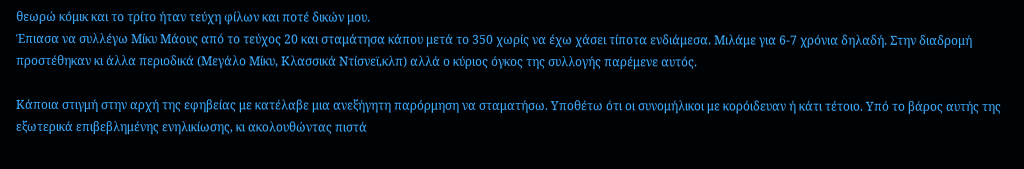θεωρώ κόμικ και το τρίτο ήταν τεύχη φίλων και ποτέ δικών μου.
Έπιασα να συλλέγω Μίκυ Μάους από το τεύχος 20 και σταμάτησα κάπου μετά το 350 χωρίς να έχω χάσει τίποτα ενδιάμεσα. Μιλάμε για 6-7 χρόνια δηλαδή. Στην διαδρομή προστέθηκαν κι άλλα περιοδικά (Μεγάλο Μίκυ, Κλασσικά Ντίσνεϊ,κλπ) αλλά ο κύριος όγκος της συλλογής παρέμενε αυτός.

Κάποια στιγμή στην αρχή της εφηβείας με κατέλαβε μια ανεξήγητη παρόρμηση να σταματήσω. Υποθέτω ότι οι συνομήλικοι με κορόιδευαν ή κάτι τέτοιο. Υπό το βάρος αυτής της εξωτερικά επιβεβλημένης ενηλικίωσης, κι ακολουθώντας πιστά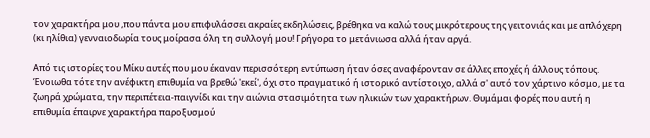τον χαρακτήρα μου ,που πάντα μου επιφυλάσσει ακραίες εκδηλώσεις, βρέθηκα να καλώ τους μικρότερους της γειτονιάς και με απλόχερη (κι ηλίθια) γενναιοδωρία τους μοίρασα όλη τη συλλογή μου! Γρήγορα το μετάνιωσα αλλά ήταν αργά.

Από τις ιστορίες του Μίκυ αυτές που μου έκαναν περισσότερη εντύπωση ήταν όσες αναφέρονταν σε άλλες εποχές ή άλλους τόπους. Ένοιωθα τότε την ανέφικτη επιθυμία να βρεθώ 'εκεί', όχι στο πραγματικό ή ιστορικό αντίστοιχο, αλλά σ' αυτό τον χάρτινο κόσμο, με τα ζωηρά χρώματα, την περιπέτεια-παιγνίδι και την αιώνια στασιμότητα των ηλικιών των χαρακτήρων. Θυμάμαι φορές που αυτή η επιθυμία έπαιρνε χαρακτήρα παροξυσμού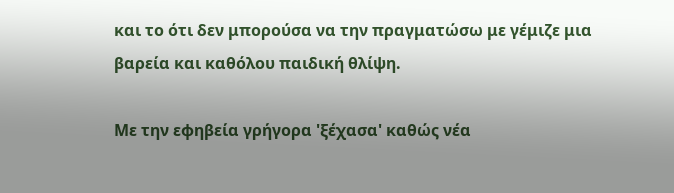και το ότι δεν μπορούσα να την πραγματώσω με γέμιζε μια βαρεία και καθόλου παιδική θλίψη.

Με την εφηβεία γρήγορα 'ξέχασα' καθώς νέα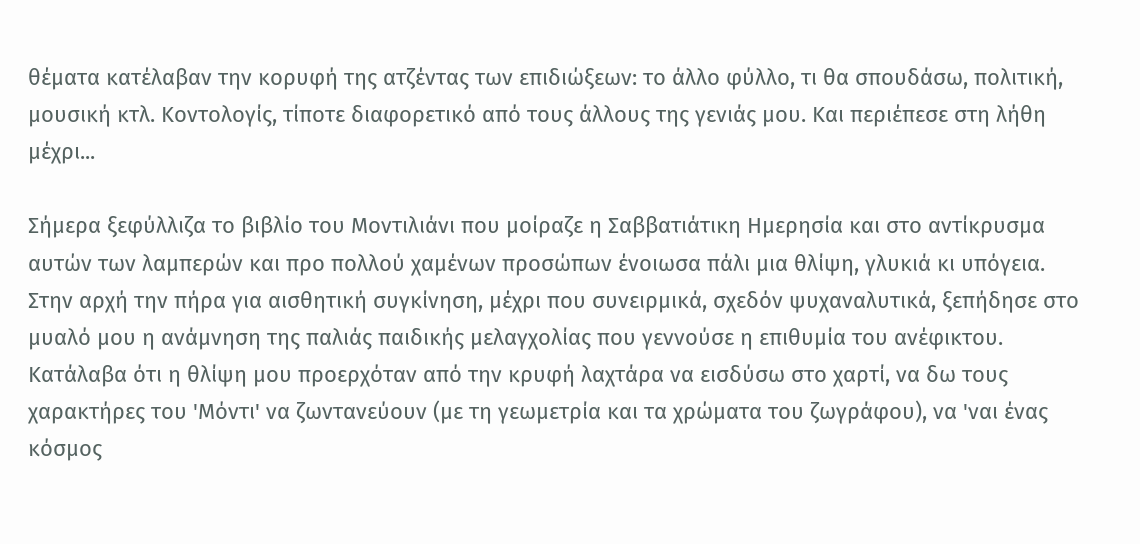θέματα κατέλαβαν την κορυφή της ατζέντας των επιδιώξεων: το άλλο φύλλο, τι θα σπουδάσω, πολιτική, μουσική κτλ. Κοντολογίς, τίποτε διαφορετικό από τους άλλους της γενιάς μου. Και περιέπεσε στη λήθη μέχρι...

Σήμερα ξεφύλλιζα το βιβλίο του Μοντιλιάνι που μοίραζε η Σαββατιάτικη Ημερησία και στο αντίκρυσμα αυτών των λαμπερών και προ πολλού χαμένων προσώπων ένοιωσα πάλι μια θλίψη, γλυκιά κι υπόγεια. Στην αρχή την πήρα για αισθητική συγκίνηση, μέχρι που συνειρμικά, σχεδόν ψυχαναλυτικά, ξεπήδησε στο μυαλό μου η ανάμνηση της παλιάς παιδικής μελαγχολίας που γεννούσε η επιθυμία του ανέφικτου. Κατάλαβα ότι η θλίψη μου προερχόταν από την κρυφή λαχτάρα να εισδύσω στο χαρτί, να δω τους χαρακτήρες του 'Μόντι' να ζωντανεύουν (με τη γεωμετρία και τα χρώματα του ζωγράφου), να 'ναι ένας κόσμος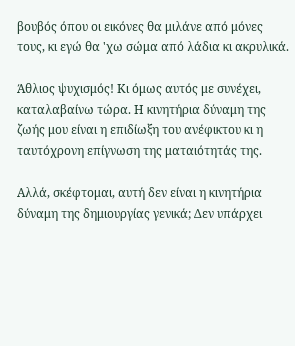βουβός όπου οι εικόνες θα μιλάνε από μόνες τους, κι εγώ θα 'χω σώμα από λάδια κι ακρυλικά.

Άθλιος ψυχισμός! Κι όμως αυτός με συνέχει, καταλαβαίνω τώρα. Η κινητήρια δύναμη της ζωής μου είναι η επιδίωξη του ανέφικτου κι η ταυτόχρονη επίγνωση της ματαιότητάς της.

Αλλά, σκέφτομαι, αυτή δεν είναι η κινητήρια δύναμη της δημιουργίας γενικά; Δεν υπάρχει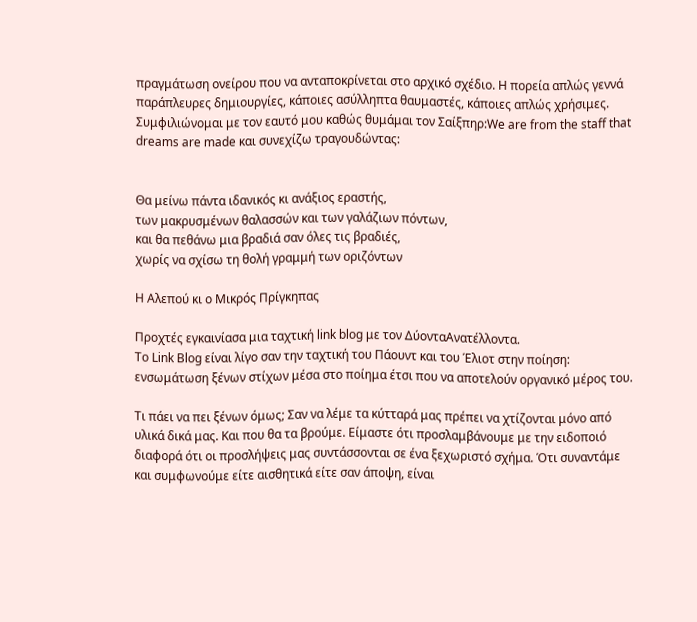πραγμάτωση ονείρου που να ανταποκρίνεται στο αρχικό σχέδιο. Η πορεία απλώς γεννά παράπλευρες δημιουργίες, κάποιες ασύλληπτα θαυμαστές, κάποιες απλώς χρήσιμες.
Συμφιλιώνομαι με τον εαυτό μου καθώς θυμάμαι τον Σαίξπηρ:We are from the staff that dreams are made και συνεχίζω τραγουδώντας:


Θα μείνω πάντα ιδανικός κι ανάξιος εραστής,
των μακρυσμένων θαλασσών και των γαλάζιων πόντων,
και θα πεθάνω μια βραδιά σαν όλες τις βραδιές,
χωρίς να σχίσω τη θολή γραμμή των οριζόντων

Η Αλεπού κι ο Μικρός Πρίγκηπας

Προχτές εγκαινίασα μια ταχτική link blog με τον ΔύονταΑνατέλλοντα.
Το Link Blog είναι λίγο σαν την ταχτική του Πάουντ και του Έλιοτ στην ποίηση: ενσωμάτωση ξένων στίχων μέσα στο ποίημα έτσι που να αποτελούν οργανικό μέρος του.

Τι πάει να πει ξένων όμως; Σαν να λέμε τα κύτταρά μας πρέπει να χτίζονται μόνο από υλικά δικά μας. Και που θα τα βρούμε. Είμαστε ότι προσλαμβάνουμε με την ειδοποιό διαφορά ότι οι προσλήψεις μας συντάσσονται σε ένα ξεχωριστό σχήμα. Ότι συναντάμε και συμφωνούμε είτε αισθητικά είτε σαν άποψη, είναι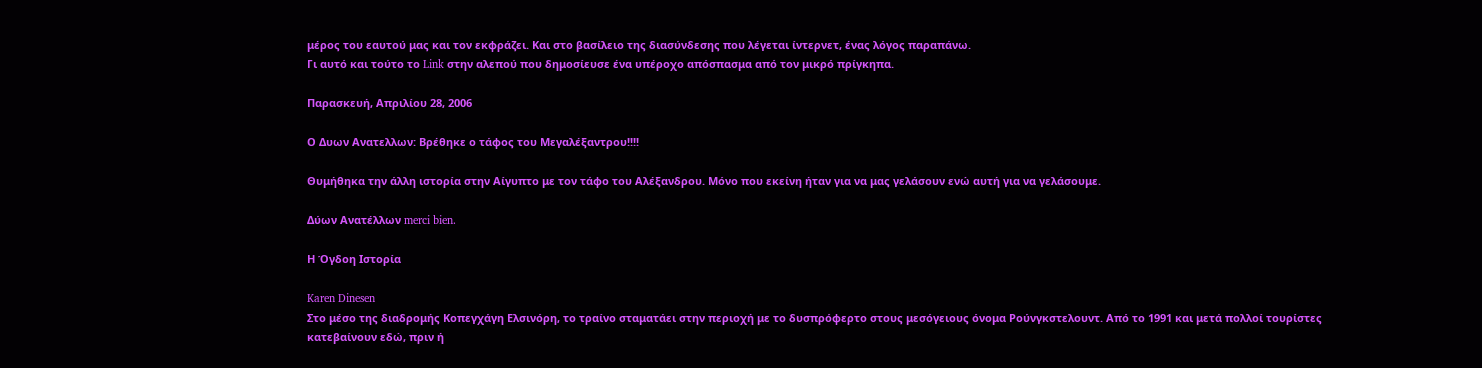μέρος του εαυτού μας και τον εκφράζει. Και στο βασίλειο της διασύνδεσης που λέγεται ίντερνετ, ένας λόγος παραπάνω.
Γι αυτό και τούτο το Link στην αλεπού που δημοσίευσε ένα υπέροχο απόσπασμα από τον μικρό πρίγκηπα.

Παρασκευή, Απριλίου 28, 2006

Ο Δυων Ανατελλων: Βρέθηκε ο τάφος του Μεγαλέξαντρου!!!!

Θυμήθηκα την άλλη ιστορία στην Αίγυπτο με τον τάφο του Αλέξανδρου. Μόνο που εκείνη ήταν για να μας γελάσουν ενώ αυτή για να γελάσουμε.

Δύων Ανατέλλων merci bien.

Η Όγδοη Ιστορία

Karen Dinesen
Στο μέσο της διαδρομής Κοπεγχάγη Ελσινόρη, το τραίνο σταματάει στην περιοχή με το δυσπρόφερτο στους μεσόγειους όνομα Ρούνγκστελουντ. Από το 1991 και μετά πολλοί τουρίστες κατεβαίνουν εδώ, πριν ή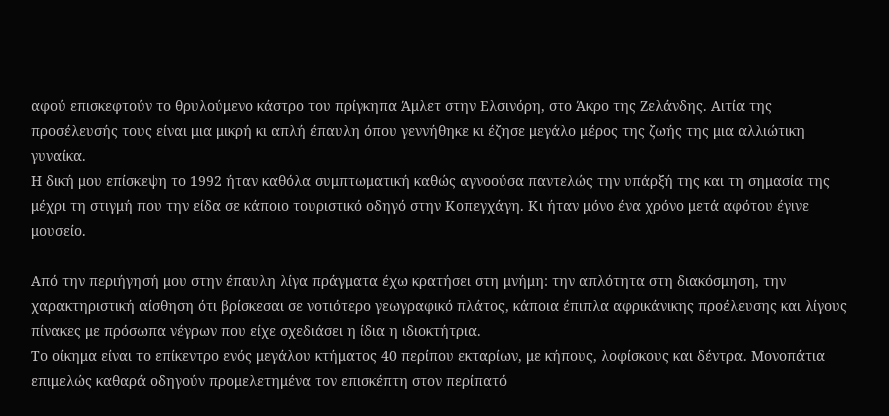αφού επισκεφτούν το θρυλούμενο κάστρο του πρίγκηπα Άμλετ στην Ελσινόρη, στο Άκρο της Ζελάνδης. Αιτία της προσέλευσής τους είναι μια μικρή κι απλή έπαυλη όπου γεννήθηκε κι έζησε μεγάλο μέρος της ζωής της μια αλλιώτικη γυναίκα.
Η δική μου επίσκεψη το 1992 ήταν καθόλα συμπτωματική καθώς αγνοούσα παντελώς την υπάρξή της και τη σημασία της μέχρι τη στιγμή που την είδα σε κάποιο τουριστικό οδηγό στην Κοπεγχάγη. Κι ήταν μόνο ένα χρόνο μετά αφότου έγινε μουσείο.

Από την περιήγησή μου στην έπαυλη λίγα πράγματα έχω κρατήσει στη μνήμη: την απλότητα στη διακόσμηση, την χαρακτηριστική αίσθηση ότι βρίσκεσαι σε νοτιότερο γεωγραφικό πλάτος, κάποια έπιπλα αφρικάνικης προέλευσης και λίγους πίνακες με πρόσωπα νέγρων που είχε σχεδιάσει η ίδια η ιδιοκτήτρια.
Το οίκημα είναι το επίκεντρο ενός μεγάλου κτήματος 40 περίπου εκταρίων, με κήπους, λοφίσκους και δέντρα. Μονοπάτια επιμελώς καθαρά οδηγούν προμελετημένα τον επισκέπτη στον περίπατό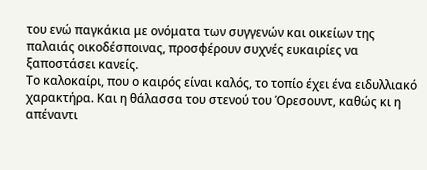του ενώ παγκάκια με ονόματα των συγγενών και οικείων της παλαιάς οικοδέσποινας, προσφέρουν συχνές ευκαιρίες να ξαποστάσει κανείς.
Το καλοκαίρι, που ο καιρός είναι καλός, το τοπίο έχει ένα ειδυλλιακό χαρακτήρα. Και η θάλασσα του στενού του Όρεσουντ, καθώς κι η απέναντι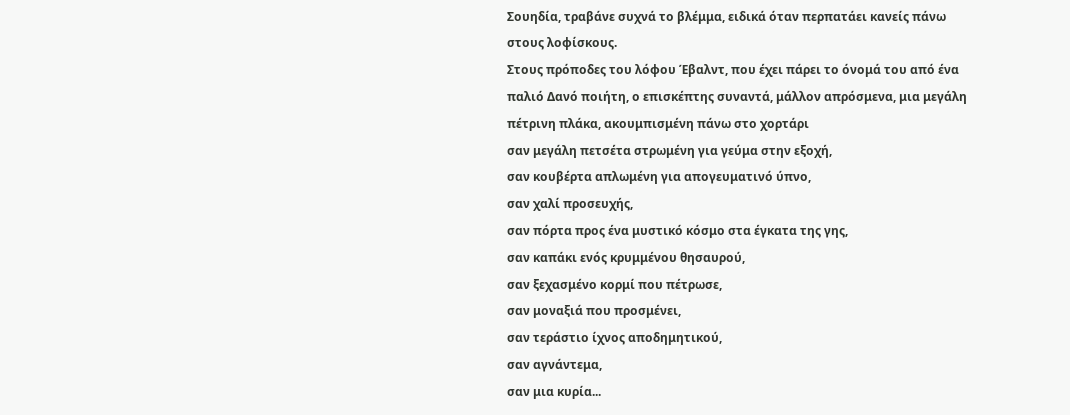Σουηδία, τραβάνε συχνά το βλέμμα, ειδικά όταν περπατάει κανείς πάνω στους λοφίσκους.
Στους πρόποδες του λόφου Έβαλντ, που έχει πάρει το όνομά του από ένα παλιό Δανό ποιήτη, ο επισκέπτης συναντά, μάλλον απρόσμενα, μια μεγάλη πέτρινη πλάκα, ακουμπισμένη πάνω στο χορτάρι
σαν μεγάλη πετσέτα στρωμένη για γεύμα στην εξοχή,
σαν κουβέρτα απλωμένη για απογευματινό ύπνο,
σαν χαλί προσευχής,
σαν πόρτα προς ένα μυστικό κόσμο στα έγκατα της γης,
σαν καπάκι ενός κρυμμένου θησαυρού,
σαν ξεχασμένο κορμί που πέτρωσε,
σαν μοναξιά που προσμένει,
σαν τεράστιο ίχνος αποδημητικού,
σαν αγνάντεμα,
σαν μια κυρία...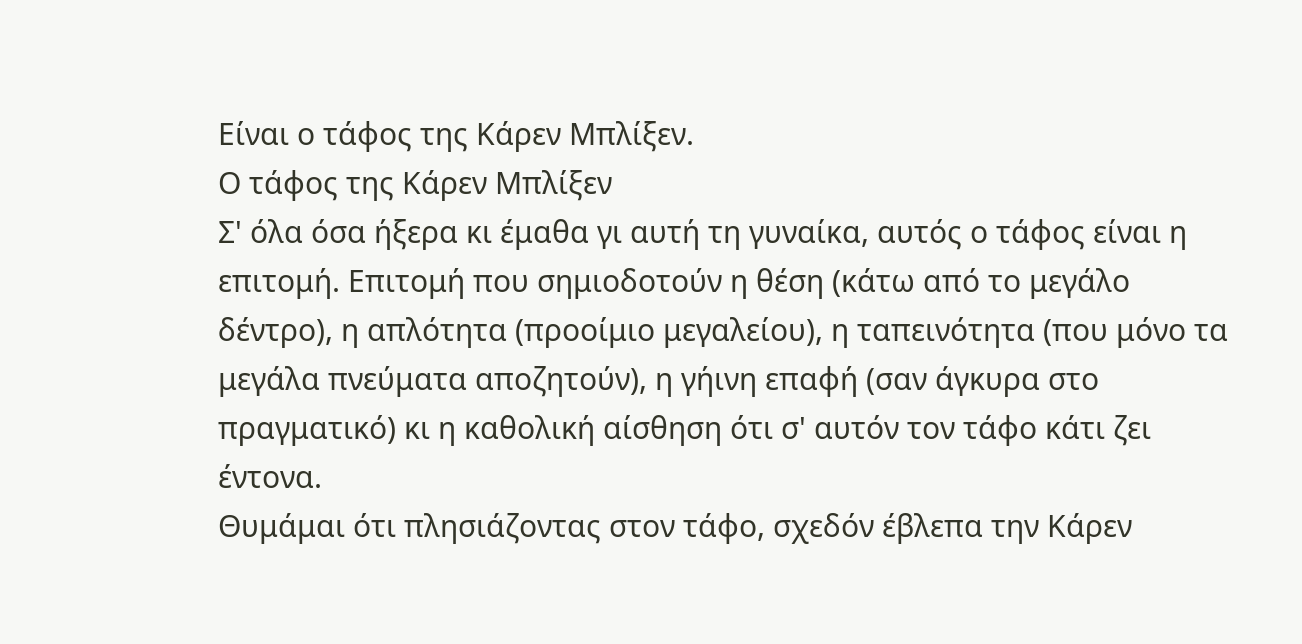Είναι ο τάφος της Κάρεν Μπλίξεν.
Ο τάφος της Κάρεν Μπλίξεν
Σ' όλα όσα ήξερα κι έμαθα γι αυτή τη γυναίκα, αυτός ο τάφος είναι η επιτομή. Επιτομή που σημιοδοτούν η θέση (κάτω από το μεγάλο δέντρο), η απλότητα (προοίμιο μεγαλείου), η ταπεινότητα (που μόνο τα μεγάλα πνεύματα αποζητούν), η γήινη επαφή (σαν άγκυρα στο πραγματικό) κι η καθολική αίσθηση ότι σ' αυτόν τον τάφο κάτι ζει έντονα.
Θυμάμαι ότι πλησιάζοντας στον τάφο, σχεδόν έβλεπα την Κάρεν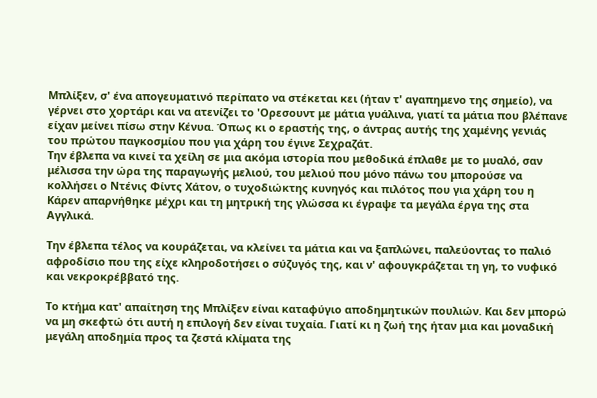Μπλίξεν, σ' ένα απογευματινό περίπατο να στέκεται κει (ήταν τ' αγαπημενο της σημείο), να γέρνει στο χορτάρι και να ατενίζει το 'Ορεσουντ με μάτια γυάλινα, γιατί τα μάτια που βλέπανε είχαν μείνει πίσω στην Κένυα. Όπως κι ο εραστής της, ο άντρας αυτής της χαμένης γενιάς του πρώτου παγκοσμίου που για χάρη του έγινε Σεχραζάτ.
Την έβλεπα να κινεί τα χείλη σε μια ακόμα ιστορία που μεθοδικά έπλαθε με το μυαλό, σαν μέλισσα την ώρα της παραγωγής μελιού, του μελιού που μόνο πάνω του μπορούσε να κολλήσει ο Ντένις Φίντς Χάτον, ο τυχοδιώκτης κυνηγός και πιλότος που για χάρη του η Κάρεν απαρνήθηκε μέχρι και τη μητρική της γλώσσα κι έγραψε τα μεγάλα έργα της στα Αγγλικά.

Την έβλεπα τέλος να κουράζεται, να κλείνει τα μάτια και να ξαπλώνει, παλεύοντας το παλιό αφροδίσιο που της είχε κληροδοτήσει ο σύζυγός της, και ν' αφουγκράζεται τη γη, το νυφικό και νεκροκρέββατό της.

Το κτήμα κατ' απαίτηση της Μπλίξεν είναι καταφύγιο αποδημητικών πουλιών. Και δεν μπορώ να μη σκεφτώ ότι αυτή η επιλογή δεν είναι τυχαία. Γιατί κι η ζωή της ήταν μια και μοναδική μεγάλη αποδημία προς τα ζεστά κλίματα της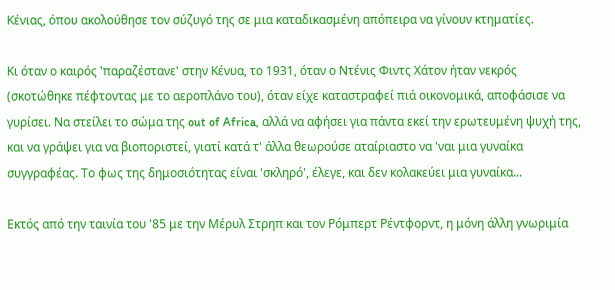Κένιας, όπου ακολούθησε τον σύζυγό της σε μια καταδικασμένη απόπειρα να γίνουν κτηματίες.

Κι όταν ο καιρός 'παραζέστανε' στην Κένυα, το 1931, όταν ο Ντένις Φιντς Χάτον ήταν νεκρός (σκοτώθηκε πέφτοντας με το αεροπλάνο του), όταν είχε καταστραφεί πιά οικονομικά, αποφάσισε να γυρίσει. Να στείλει το σώμα της out of Africa, αλλά να αφήσει για πάντα εκεί την ερωτευμένη ψυχή της, και να γράψει για να βιοποριστεί, γιατί κατά τ' άλλα θεωρούσε αταίριαστο να 'ναι μια γυναίκα συγγραφέας. Το φως της δημοσιότητας είναι 'σκληρό', έλεγε, και δεν κολακεύει μια γυναίκα...

Εκτός από την ταινία του '85 με την Μέρυλ Στρηπ και τον Ρόμπερτ Ρέντφορντ, η μόνη άλλη γνωριμία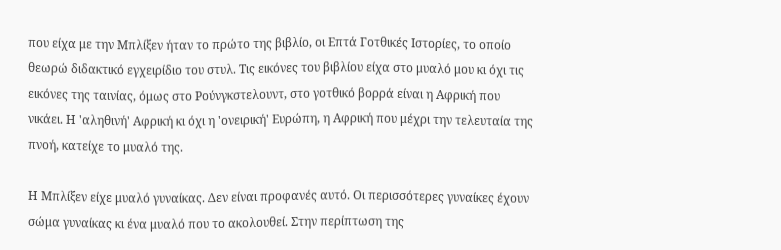που είχα με την Μπλίξεν ήταν το πρώτο της βιβλίο, οι Επτά Γοτθικές Ιστορίες, το οποίο θεωρώ διδακτικό εγχειρίδιο του στυλ. Τις εικόνες του βιβλίου είχα στο μυαλό μου κι όχι τις εικόνες της ταινίας, όμως στο Ρούνγκστελουντ, στο γοτθικό βορρά είναι η Αφρική που νικάει. Η 'αληθινή' Αφρική κι όχι η 'ονειρική' Ευρώπη, η Αφρική που μέχρι την τελευταία της πνοή, κατείχε το μυαλό της.

Η Μπλίξεν είχε μυαλό γυναίκας. Δεν είναι προφανές αυτό. Οι περισσότερες γυναίκες έχουν σώμα γυναίκας κι ένα μυαλό που το ακολουθεί. Στην περίπτωση της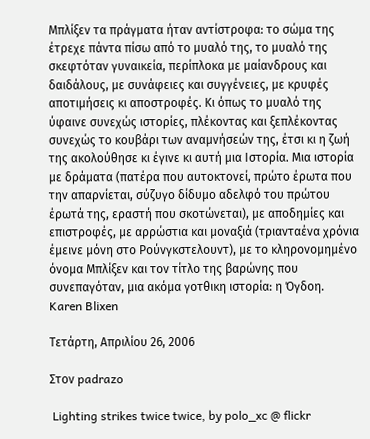Μπλίξεν τα πράγματα ήταν αντίστροφα: το σώμα της έτρεχε πάντα πίσω από το μυαλό της, το μυαλό της σκεφτόταν γυναικεία, περίπλοκα με μαίανδρους και δαιδάλους, με συνάφειες και συγγένειες, με κρυφές αποτιμήσεις κι αποστροφές. Κι όπως το μυαλό της ύφαινε συνεχώς ιστορίες, πλέκοντας και ξεπλέκοντας συνεχώς το κουβάρι των αναμνήσεών της, έτσι κι η ζωή της ακολούθησε κι έγινε κι αυτή μια Ιστορία. Μια ιστορία με δράματα (πατέρα που αυτοκτονεί, πρώτο έρωτα που την απαρνίεται, σύζυγο δίδυμο αδελφό του πρώτου έρωτά της, εραστή που σκοτώνεται), με αποδημίες και επιστροφές, με αρρώστια και μοναξιά (τριανταένα χρόνια έμεινε μόνη στο Ρούνγκστελουντ), με το κληρονομημένο όνομα Μπλίξεν και τον τίτλο της βαρώνης που συνεπαγόταν, μια ακόμα γοτθικη ιστορία: η Όγδοη.
Karen Blixen

Τετάρτη, Απριλίου 26, 2006

Στον padrazo

 Lighting strikes twice twice, by polo_xc @ flickr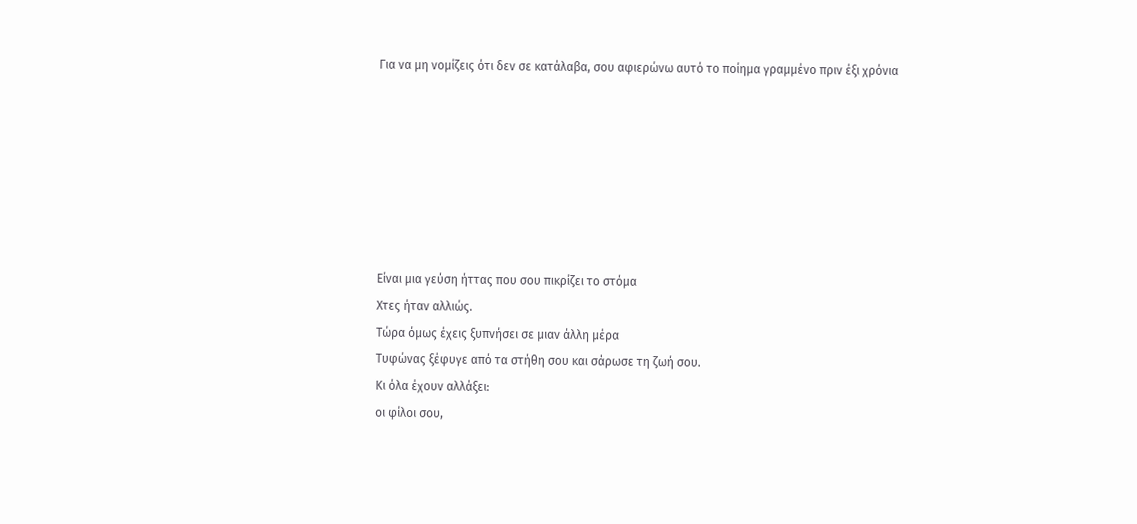Για να μη νομίζεις ότι δεν σε κατάλαβα, σου αφιερώνω αυτό το ποίημα γραμμένο πριν έξι χρόνια







Είναι μια γεύση ήττας που σου πικρίζει το στόμα
Χτες ήταν αλλιώς.
Τώρα όμως έχεις ξυπνήσει σε μιαν άλλη μέρα
Τυφώνας ξέφυγε από τα στήθη σου και σάρωσε τη ζωή σου.
Κι όλα έχουν αλλάξει:
οι φίλοι σου,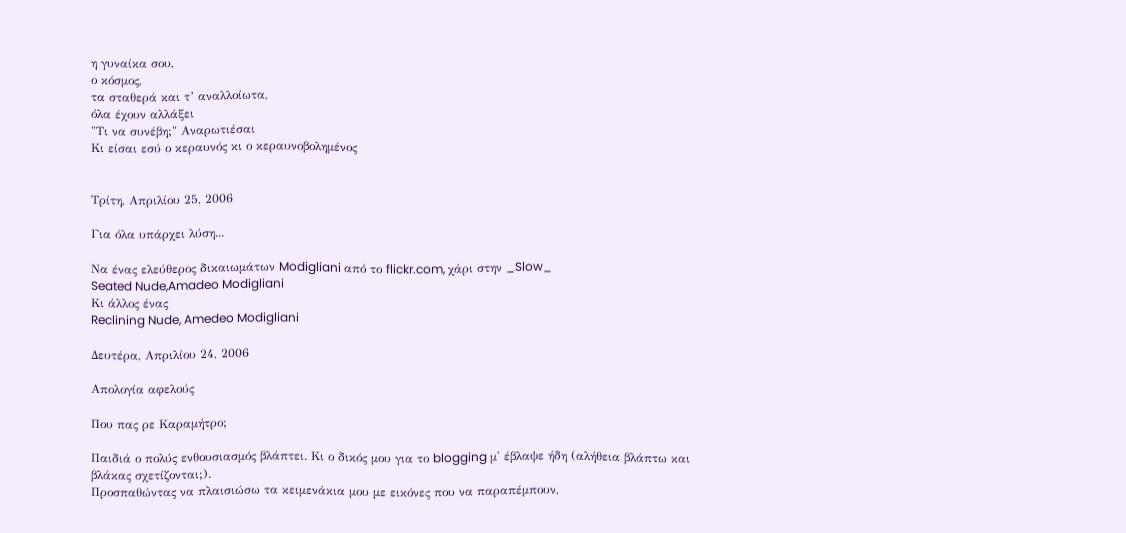η γυναίκα σου,
ο κόσμος,
τα σταθερά και τ’ αναλλοίωτα,
όλα έχουν αλλάξει
"Τι να συνέβη;" Αναρωτιέσαι
Κι είσαι εσύ ο κεραυνός κι ο κεραυνοβολημένος


Τρίτη, Απριλίου 25, 2006

Για όλα υπάρχει λύση...

Να ένας ελεύθερος δικαιωμάτων Modigliani από το flickr.com, χάρι στην _Slow_
Seated Nude,Amadeo Modigliani
Κι άλλος ένας
Reclining Nude, Amedeo Modigliani

Δευτέρα, Απριλίου 24, 2006

Απολογία αφελούς

Που πας ρε Καραμήτρο;

Παιδιά ο πολύς ενθουσιασμός βλάπτει. Κι ο δικός μου για το blogging μ' έβλαψε ήδη (αλήθεια βλάπτω και βλάκας σχετίζονται;).
Προσπαθώντας να πλαισιώσω τα κειμενάκια μου με εικόνες που να παραπέμπουν,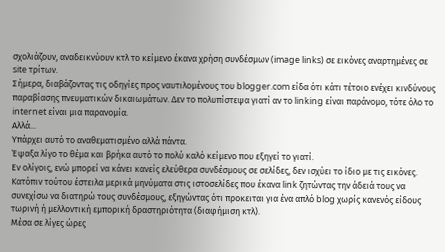σχολιάζουν, αναδεικνύουν κτλ το κείμενο έκανα χρήση συνδέσμων (image links) σε εικόνες αναρτημένες σε site τρίτων.
Σήμερα, διαβάζοντας τις οδηγίες προς ναυτιλομένους του blogger.com είδα ότι κάτι τέτοιο ενέχει κινδύνους παραβίασης πνευματικών δικαιωμάτων. Δεν το πολυπίστεψα γιατί αν το linking είναι παράνομο, τότε όλο το internet είναι μια παρανομία.
Αλλά...
Υπάρχει αυτό το αναθεματισμένο αλλά πάντα.
Έψαξα λίγο το θέμα και βρήκα αυτό το πολύ καλό κείμενο που εξηγεί το γιατί.
Εν ολίγοις, ενώ μπορεί να κάνει κανείς ελεύθερα συνδέσμους σε σελίδες, δεν ισχύει το ίδιο με τις εικόνες.
Κατόπιν τούτου έστειλα μερικά μηνύματα στις ιστοσελίδες που έκανα link ζητώντας την άδειά τους να συνεχίσω να διατηρώ τους συνδέσμους, εξηγώντας ότι προκειται για ένα απλό blog χωρίς κανενός είδους τωρινή ή μελλοντική εμπορική δραστηριότητα (διαφήμιση κτλ).
Μέσα σε λίγες ώρες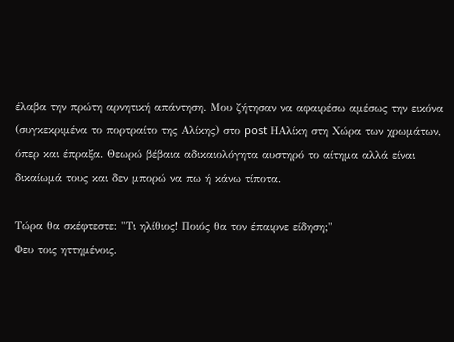έλαβα την πρώτη αρνητική απάντηση. Μου ζήτησαν να αφαιρέσω αμέσως την εικόνα (συγκεκριμένα το πορτραίτο της Αλίκης) στο post ΗΑλίκη στη Χώρα των χρωμάτων, όπερ και έπραξα. Θεωρώ βέβαια αδικαιολόγητα αυστηρό το αίτημα αλλά είναι δικαίωμά τους και δεν μπορώ να πω ή κάνω τίποτα.

Τώρα θα σκέφτεστε: "Τι ηλίθιος! Ποιός θα τον έπαιρνε είδηση;"
Φευ τοις ηττημένοις.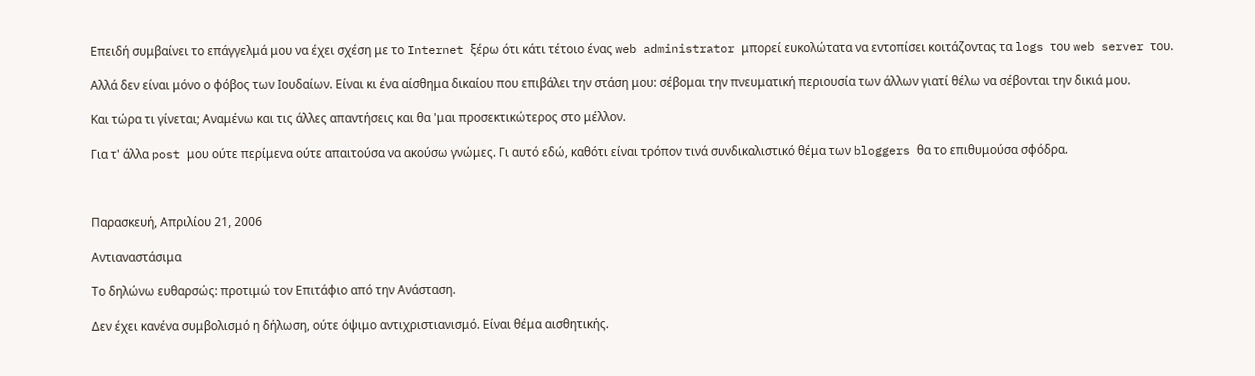Επειδή συμβαίνει το επάγγελμά μου να έχει σχέση με το Internet ξέρω ότι κάτι τέτοιο ένας web administrator μπορεί ευκολώτατα να εντοπίσει κοιτάζοντας τα logs του web server του.

Αλλά δεν είναι μόνο ο φόβος των Ιουδαίων. Είναι κι ένα αίσθημα δικαίου που επιβάλει την στάση μου: σέβομαι την πνευματική περιουσία των άλλων γιατί θέλω να σέβονται την δικιά μου.

Και τώρα τι γίνεται; Αναμένω και τις άλλες απαντήσεις και θα 'μαι προσεκτικώτερος στο μέλλον.

Για τ' άλλα post μου ούτε περίμενα ούτε απαιτούσα να ακούσω γνώμες. Γι αυτό εδώ, καθότι είναι τρόπον τινά συνδικαλιστικό θέμα των bloggers θα το επιθυμούσα σφόδρα.



Παρασκευή, Απριλίου 21, 2006

Αντιαναστάσιμα

Το δηλώνω ευθαρσώς: προτιμώ τον Επιτάφιο από την Ανάσταση.

Δεν έχει κανένα συμβολισμό η δήλωση, ούτε όψιμο αντιχριστιανισμό. Είναι θέμα αισθητικής.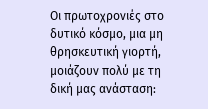Οι πρωτοχρονιές στο δυτικό κόσμο, μια μη θρησκευτική γιορτή, μοιάζουν πολύ με τη δική μας ανάσταση: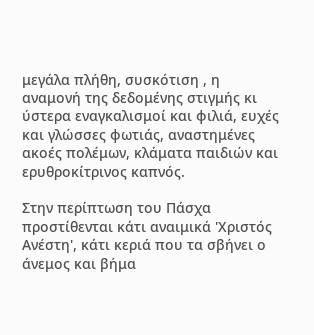μεγάλα πλήθη, συσκότιση , η αναμονή της δεδομένης στιγμής κι ύστερα εναγκαλισμοί και φιλιά, ευχές και γλώσσες φωτιάς, αναστημένες ακοές πολέμων, κλάματα παιδιών και ερυθροκίτρινος καπνός.

Στην περίπτωση του Πάσχα προστίθενται κάτι αναιμικά 'Χριστός Ανέστη', κάτι κεριά που τα σβήνει ο άνεμος και βήμα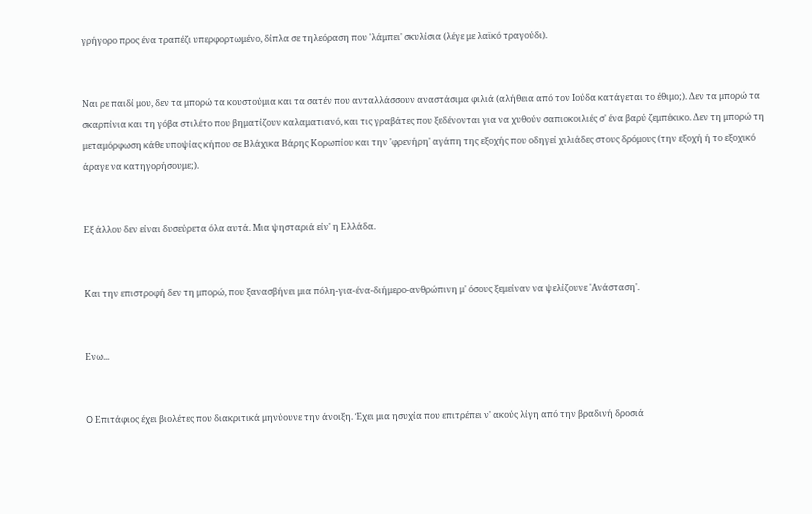γρήγορο προς ένα τραπέζι υπερφορτωμένο, δίπλα σε τηλεόραση που 'λάμπει' σκυλίσια (λέγε με λαϊκό τραγούδι).


Ναι ρε παιδί μου, δεν τα μπορώ τα κουστούμια και τα σατέν που ανταλλάσσουν αναστάσιμα φιλιά (αλήθεια από τον Ιούδα κατάγεται το έθιμο;). Δεν τα μπορώ τα σκαρπίνια και τη γόβα στιλέτο που βηματίζουν καλαματιανό, και τις γραβάτες που ξεδένονται για να χυθούν σαπιοκοιλιές σ' ένα βαρύ ζεμπέκικο. Δεν τη μπορώ τη μεταμόρφωση κάθε υποψίας κήπου σε Βλάχικα Βάρης Κορωπίου και την 'φρενήρη' αγάπη της εξοχής που οδηγεί χιλιάδες στους δρόμους (την εξοχή ή το εξοχικό άραγε να κατηγορήσουμε;).


Εξ άλλου δεν είναι δυσεύρετα όλα αυτά. Μια ψησταριά είν' η Ελλάδα.


Και την επιστροφή δεν τη μπορώ, που ξανασβήνει μια πόλη-για-ένα-διήμερο-ανθρώπινη μ' όσους ξεμείναν να ψελίζουνε 'Ανάσταση'.


Ενω...


O Επιτάφιος έχει βιολέτες που διακριτικά μηνύουνε την άνοιξη. Έχει μια ησυχία που επιτρέπει ν' ακούς λίγη από την βραδινή δροσιά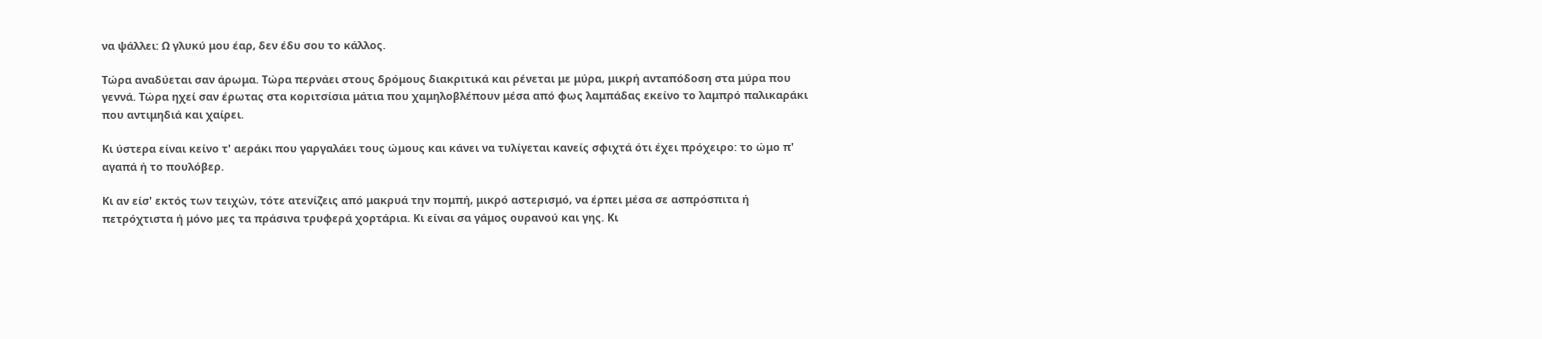να ψάλλει: Ω γλυκύ μου έαρ, δεν έδυ σου το κάλλος.

Τώρα αναδύεται σαν άρωμα. Τώρα περνάει στους δρόμους διακριτικά και ρένεται με μύρα, μικρή ανταπόδοση στα μύρα που γεννά. Τώρα ηχεί σαν έρωτας στα κοριτσίσια μάτια που χαμηλοβλέπουν μέσα από φως λαμπάδας εκείνο το λαμπρό παλικαράκι που αντιμηδιά και χαίρει.

Κι ύστερα είναι κείνο τ' αεράκι που γαργαλάει τους ώμους και κάνει να τυλίγεται κανείς σφιχτά ότι έχει πρόχειρο: το ώμο π' αγαπά ή το πουλόβερ.

Κι αν είσ' εκτός των τειχών, τότε ατενίζεις από μακρυά την πομπή, μικρό αστερισμό, να έρπει μέσα σε ασπρόσπιτα ή πετρόχτιστα ή μόνο μες τα πράσινα τρυφερά χορτάρια. Κι είναι σα γάμος ουρανού και γης. Κι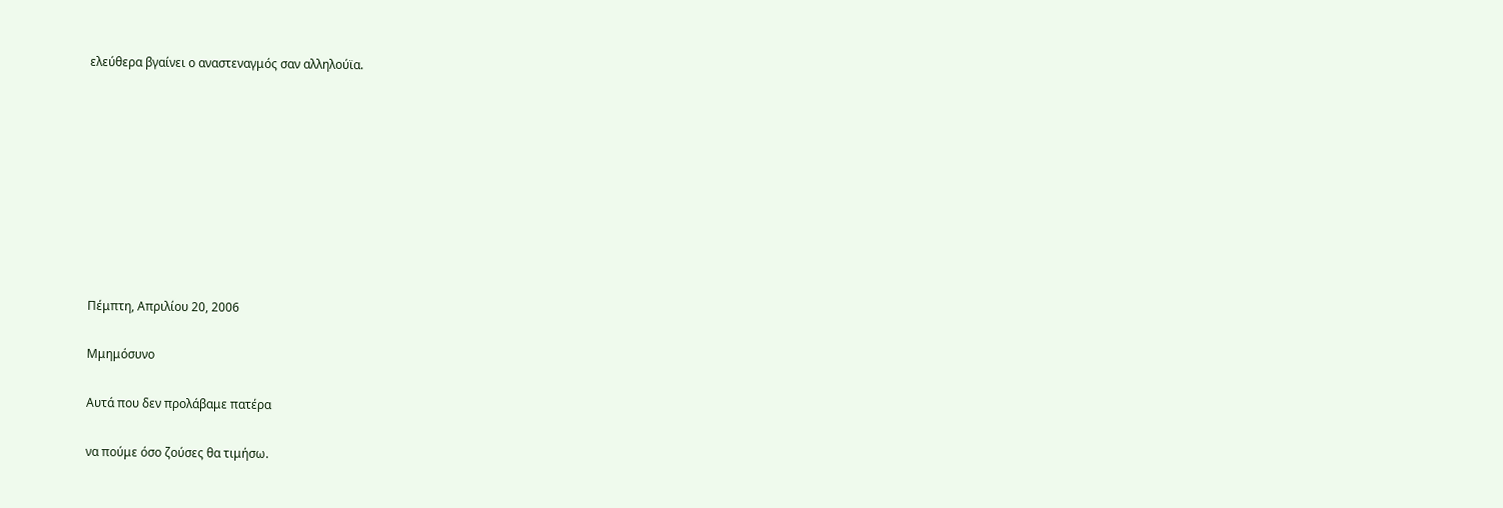ελεύθερα βγαίνει ο αναστεναγμός σαν αλληλούϊα.









Πέμπτη, Απριλίου 20, 2006

Μμημόσυνο

Αυτά που δεν προλάβαμε πατέρα

να πούμε όσο ζούσες θα τιμήσω.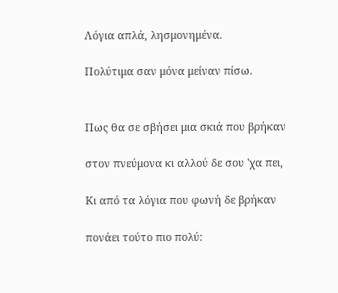Λόγια απλά, λησμονημένα.

Πολύτιμα σαν μόνα μείναν πίσω.


Πως θα σε σβήσει μια σκιά που βρήκαν

στον πνεύμονα κι αλλού δε σου 'χα πει,

Κι από τα λόγια που φωνή δε βρήκαν

πονάει τούτο πιο πολύ: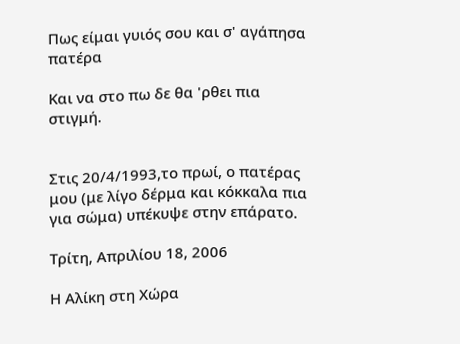Πως είμαι γυιός σου και σ' αγάπησα πατέρα

Και να στο πω δε θα 'ρθει πια στιγμή.


Στις 20/4/1993,το πρωί, ο πατέρας μου (με λίγο δέρμα και κόκκαλα πια για σώμα) υπέκυψε στην επάρατο.

Τρίτη, Απριλίου 18, 2006

Η Αλίκη στη Χώρα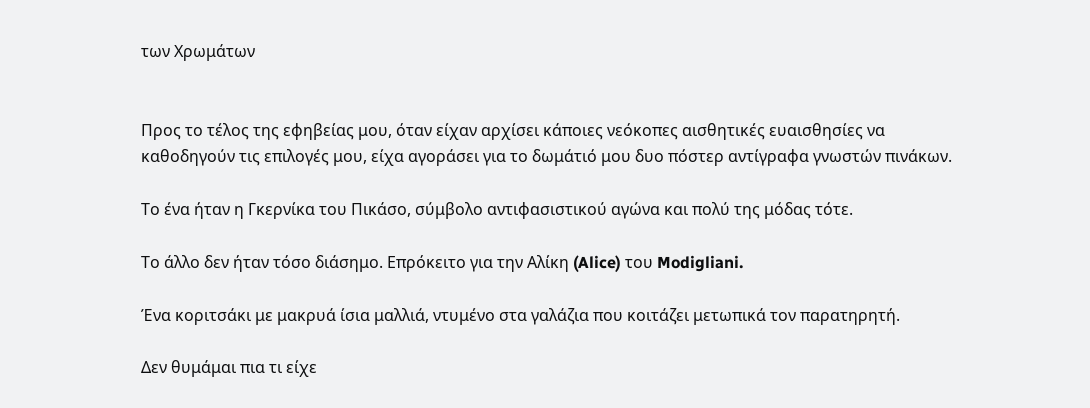των Χρωμάτων


Προς το τέλος της εφηβείας μου, όταν είχαν αρχίσει κάποιες νεόκοπες αισθητικές ευαισθησίες να καθοδηγούν τις επιλογές μου, είχα αγοράσει για το δωμάτιό μου δυο πόστερ αντίγραφα γνωστών πινάκων.

Το ένα ήταν η Γκερνίκα του Πικάσο, σύμβολο αντιφασιστικού αγώνα και πολύ της μόδας τότε.

Το άλλο δεν ήταν τόσο διάσημο. Επρόκειτο για την Αλίκη (Alice) του Modigliani.

Ένα κοριτσάκι με μακρυά ίσια μαλλιά, ντυμένο στα γαλάζια που κοιτάζει μετωπικά τον παρατηρητή.

Δεν θυμάμαι πια τι είχε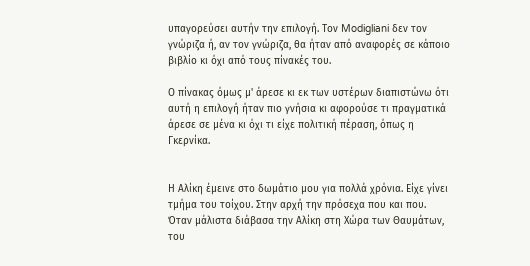υπαγορεύσει αυτήν την επιλογή. Τον Modigliani δεν τον γνώριζα ή, αν τον γνώριζα, θα ήταν από αναφορές σε κάποιο βιβλίο κι όχι από τους πίνακές του.

Ο πίνακας όμως μ' άρεσε κι εκ των υστέρων διαπιστώνω ότι αυτή η επιλογή ήταν πιο γνήσια κι αφορούσε τι πραγματικά άρεσε σε μένα κι όχι τι είχε πολιτική πέραση, όπως η Γκερνίκα.


Η Αλίκη έμεινε στο δωμάτιο μου για πολλά χρόνια. Είχε γίνει τμήμα του τοίχου. Στην αρχή την πρόσεχα που και που. Όταν μάλιστα διάβασα την Αλίκη στη Χώρα των Θαυμάτων, του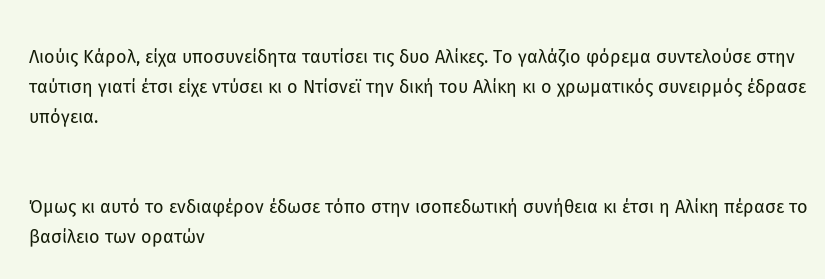Λιούις Κάρολ, είχα υποσυνείδητα ταυτίσει τις δυο Αλίκες. Το γαλάζιο φόρεμα συντελούσε στην ταύτιση γιατί έτσι είχε ντύσει κι ο Ντίσνεϊ την δική του Αλίκη κι ο χρωματικός συνειρμός έδρασε υπόγεια.


Όμως κι αυτό το ενδιαφέρον έδωσε τόπο στην ισοπεδωτική συνήθεια κι έτσι η Αλίκη πέρασε το βασίλειο των ορατών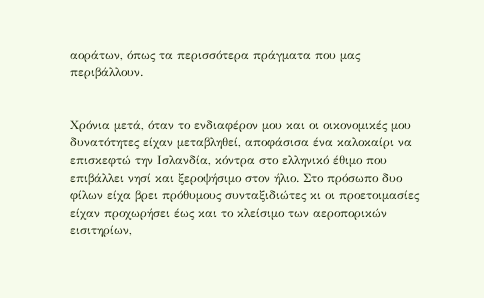αοράτων, όπως τα περισσότερα πράγματα που μας περιβάλλουν.


Χρόνια μετά, όταν το ενδιαφέρον μου και οι οικονομικές μου δυνατότητες είχαν μεταβληθεί, αποφάσισα ένα καλοκαίρι να επισκεφτώ την Ισλανδία, κόντρα στο ελληνικό έθιμο που επιβάλλει νησί και ξεροψήσιμο στον ήλιο. Στο πρόσωπο δυο φίλων είχα βρει πρόθυμους συνταξιδιώτες κι οι προετοιμασίες είχαν προχωρήσει έως και το κλείσιμο των αεροπορικών εισιτηρίων,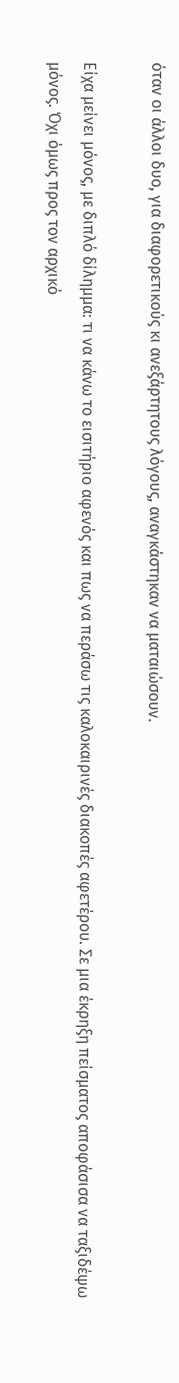όταν οι άλλοι δυο, για διαφορετικούς κι ανεξάρτητους λόγους, αναγκάστηκαν να ματαιώσουν.

Είχα μείνει μόνος, με διπλό δίλημμα: τι να κάνω το εισιτήριο αφενός και πως να περάσω τις καλοκαιρινές διακοπές αφετέρου. Σε μια έκρηξη πείσματος αποφάσισα να ταξιδέψω μόνος. Όχι όμως προς τον αρχικό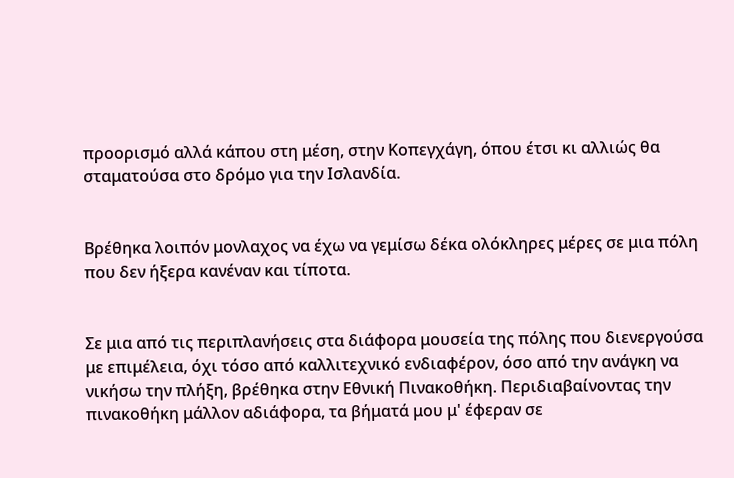προορισμό αλλά κάπου στη μέση, στην Κοπεγχάγη, όπου έτσι κι αλλιώς θα σταματούσα στο δρόμο για την Ισλανδία.


Βρέθηκα λοιπόν μονλαχος να έχω να γεμίσω δέκα ολόκληρες μέρες σε μια πόλη που δεν ήξερα κανέναν και τίποτα.


Σε μια από τις περιπλανήσεις στα διάφορα μουσεία της πόλης που διενεργούσα με επιμέλεια, όχι τόσο από καλλιτεχνικό ενδιαφέρον, όσο από την ανάγκη να νικήσω την πλήξη, βρέθηκα στην Εθνική Πινακοθήκη. Περιδιαβαίνοντας την πινακοθήκη μάλλον αδιάφορα, τα βήματά μου μ' έφεραν σε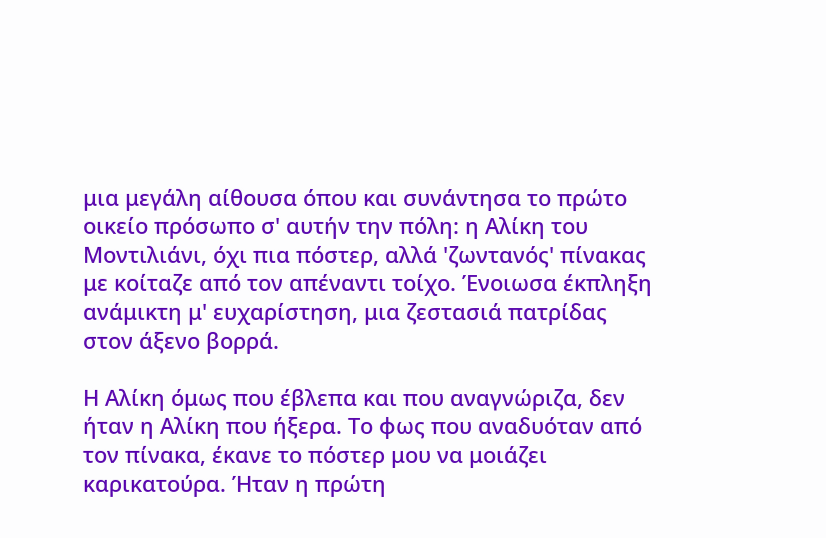μια μεγάλη αίθουσα όπου και συνάντησα το πρώτο οικείο πρόσωπο σ' αυτήν την πόλη: η Αλίκη του Μοντιλιάνι, όχι πια πόστερ, αλλά 'ζωντανός' πίνακας με κοίταζε από τον απέναντι τοίχο. Ένοιωσα έκπληξη ανάμικτη μ' ευχαρίστηση, μια ζεστασιά πατρίδας στον άξενο βορρά.

Η Αλίκη όμως που έβλεπα και που αναγνώριζα, δεν ήταν η Αλίκη που ήξερα. Το φως που αναδυόταν από τον πίνακα, έκανε το πόστερ μου να μοιάζει καρικατούρα. Ήταν η πρώτη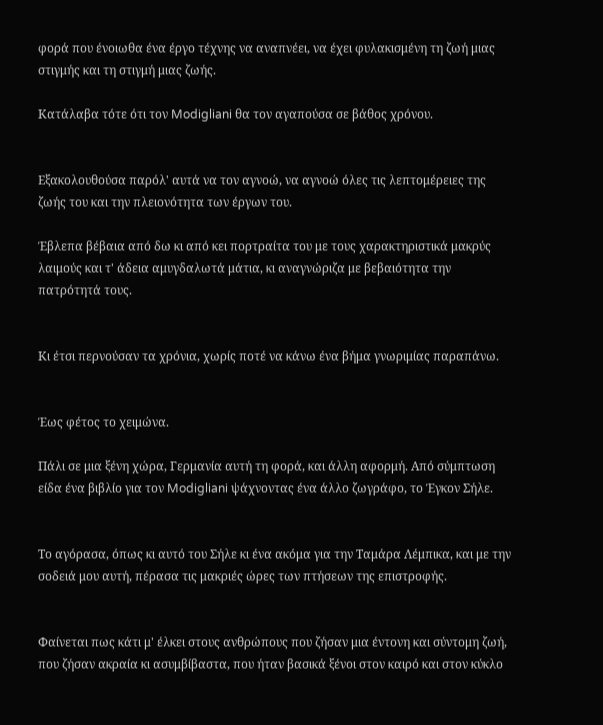φορά που ένοιωθα ένα έργο τέχνης να αναπνέει, να έχει φυλακισμένη τη ζωή μιας στιγμής και τη στιγμή μιας ζωής.

Κατάλαβα τότε ότι τον Modigliani θα τον αγαπούσα σε βάθος χρόνου.


Εξακολουθούσα παρόλ' αυτά να τον αγνοώ, να αγνοώ όλες τις λεπτομέρειες της ζωής του και την πλειονότητα των έργων του.

Έβλεπα βέβαια από δω κι από κει πορτραίτα του με τους χαρακτηριστικά μακρύς λαιμούς και τ' άδεια αμυγδαλωτά μάτια, κι αναγνώριζα με βεβαιότητα την πατρότητά τους.


Κι έτσι περνούσαν τα χρόνια, χωρίς ποτέ να κάνω ένα βήμα γνωριμίας παραπάνω.


Έως φέτος το χειμώνα.

Πάλι σε μια ξένη χώρα, Γερμανία αυτή τη φορά, και άλλη αφορμή. Από σύμπτωση είδα ένα βιβλίο για τον Modigliani ψάχνοντας ένα άλλο ζωγράφο, το Έγκον Σήλε.


Το αγόρασα, όπως κι αυτό του Σήλε κι ένα ακόμα για την Ταμάρα Λέμπικα, και με την σοδειά μου αυτή, πέρασα τις μακριές ώρες των πτήσεων της επιστροφής.


Φαίνεται πως κάτι μ' έλκει στους ανθρώπους που ζήσαν μια έντονη και σύντομη ζωή, που ζήσαν ακραία κι ασυμβίβαστα, που ήταν βασικά ξένοι στον καιρό και στον κύκλο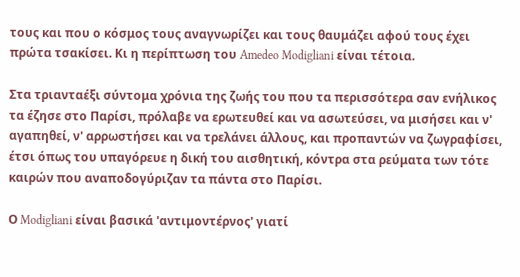τους και που ο κόσμος τους αναγνωρίζει και τους θαυμάζει αφού τους έχει πρώτα τσακίσει. Κι η περίπτωση του Amedeo Modigliani είναι τέτοια.

Στα τριανταέξι σύντομα χρόνια της ζωής του που τα περισσότερα σαν ενήλικος τα έζησε στο Παρίσι, πρόλαβε να ερωτευθεί και να ασωτεύσει, να μισήσει και ν' αγαπηθεί, ν' αρρωστήσει και να τρελάνει άλλους, και προπαντών να ζωγραφίσει, έτσι όπως του υπαγόρευε η δική του αισθητική, κόντρα στα ρεύματα των τότε καιρών που αναποδογύριζαν τα πάντα στο Παρίσι.

Ο Modigliani είναι βασικά 'αντιμοντέρνος' γιατί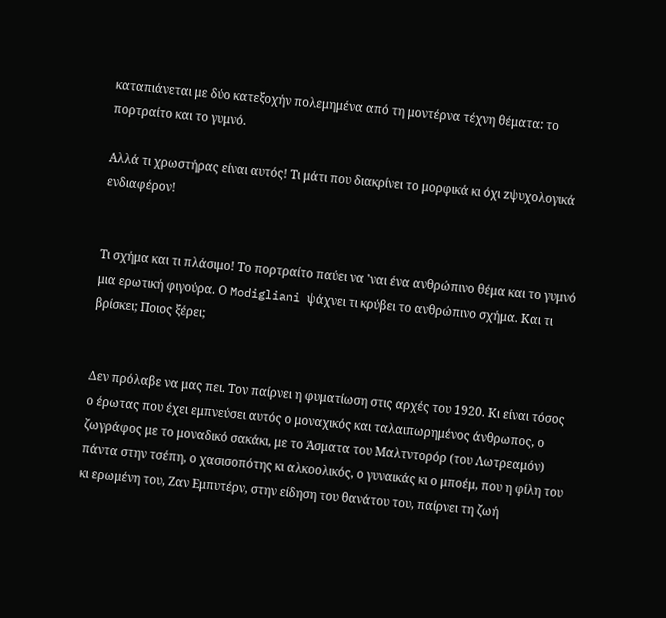καταπιάνεται με δύο κατεξοχήν πολεμημένα από τη μοντέρνα τέχνη θέματα: το πορτραίτο και το γυμνό.

Αλλά τι χρωστήρας είναι αυτός! Τι μάτι που διακρίνει το μορφικά κι όχι zψυχολογικά ενδιαφέρον!


Τι σχήμα και τι πλάσιμο! Το πορτραίτο παύει να 'ναι ένα ανθρώπινο θέμα και το γυμνό μια ερωτική φιγούρα. Ο Modigliani ψάχνει τι κρύβει το ανθρώπινο σχήμα. Και τι βρίσκει; Ποιος ξέρει;


Δεν πρόλαβε να μας πει. Τον παίρνει η φυματίωση στις αρχές του 1920. Κι είναι τόσος ο έρωτας που έχει εμπνεύσει αυτός ο μοναχικός και ταλαιπωρημένος άνθρωπος, ο ζωγράφος με το μοναδικό σακάκι, με το Άσματα του Μαλτντορόρ (του Λωτρεαμόν) πάντα στην τσέπη, ο χασισοπότης κι αλκοολικός, ο γυναικάς κι ο μποέμ, που η φίλη του κι ερωμένη του, Ζαν Εμπυτέρν, στην είδηση του θανάτου του, παίρνει τη ζωή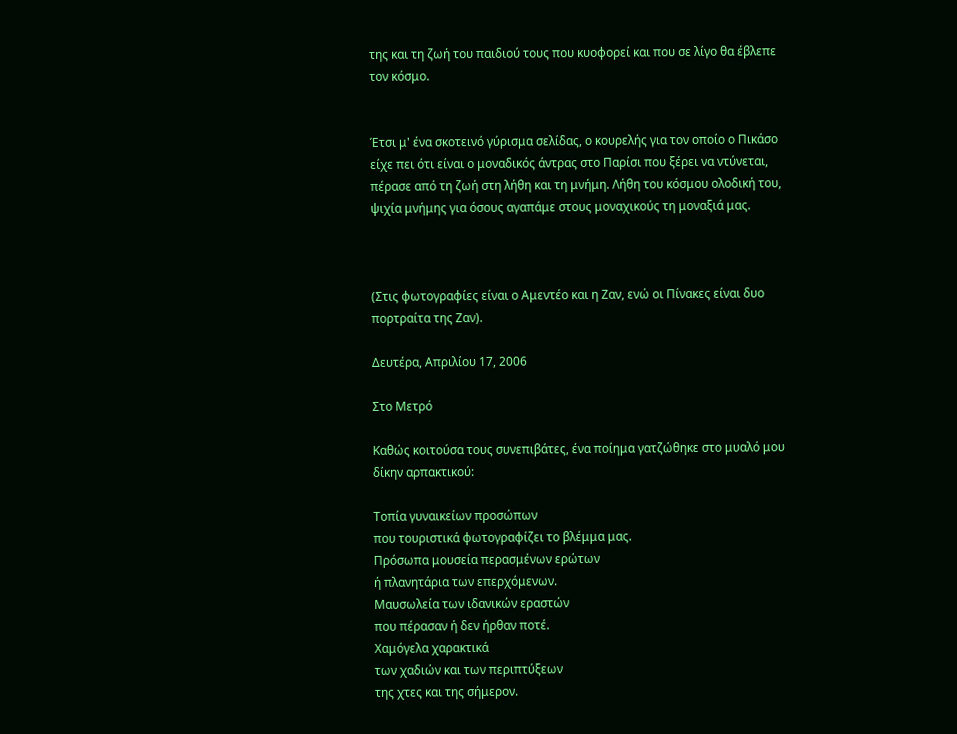της και τη ζωή του παιδιού τους που κυοφορεί και που σε λίγο θα έβλεπε τον κόσμο.


Έτσι μ' ένα σκοτεινό γύρισμα σελίδας, ο κουρελής για τον οποίο ο Πικάσο είχε πει ότι είναι ο μοναδικός άντρας στο Παρίσι που ξέρει να ντύνεται, πέρασε από τη ζωή στη λήθη και τη μνήμη. Λήθη του κόσμου ολοδική του, ψιχία μνήμης για όσους αγαπάμε στους μοναχικούς τη μοναξιά μας.



(Στις φωτογραφίες είναι ο Αμεντέο και η Ζαν, ενώ οι Πίνακες είναι δυο πορτραίτα της Ζαν).

Δευτέρα, Απριλίου 17, 2006

Στο Μετρό

Καθώς κοιτούσα τους συνεπιβάτες, ένα ποίημα γατζώθηκε στο μυαλό μου δίκην αρπακτικού:

Τοπία γυναικείων προσώπων
που τουριστικά φωτογραφίζει το βλέμμα μας.
Πρόσωπα μουσεία περασμένων ερώτων
ή πλανητάρια των επερχόμενων.
Μαυσωλεία των ιδανικών εραστών
που πέρασαν ή δεν ήρθαν ποτέ.
Χαμόγελα χαρακτικά
των χαδιών και των περιπτύξεων
της χτες και της σήμερον.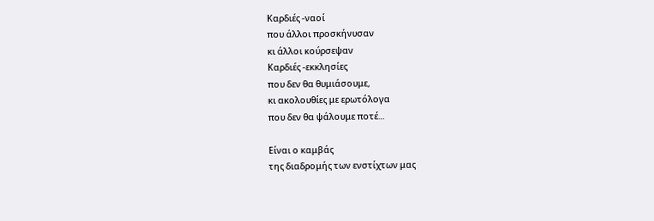Καρδιές -ναοί
που άλλοι προσκήνυσαν
κι άλλοι κούρσεψαν
Καρδιές -εκκλησίες
που δεν θα θυμιάσουμε,
κι ακολουθίες με ερωτόλογα
που δεν θα ψάλουμε ποτέ...

Είναι ο καμβάς
της διαδρομής των ενστίχτων μας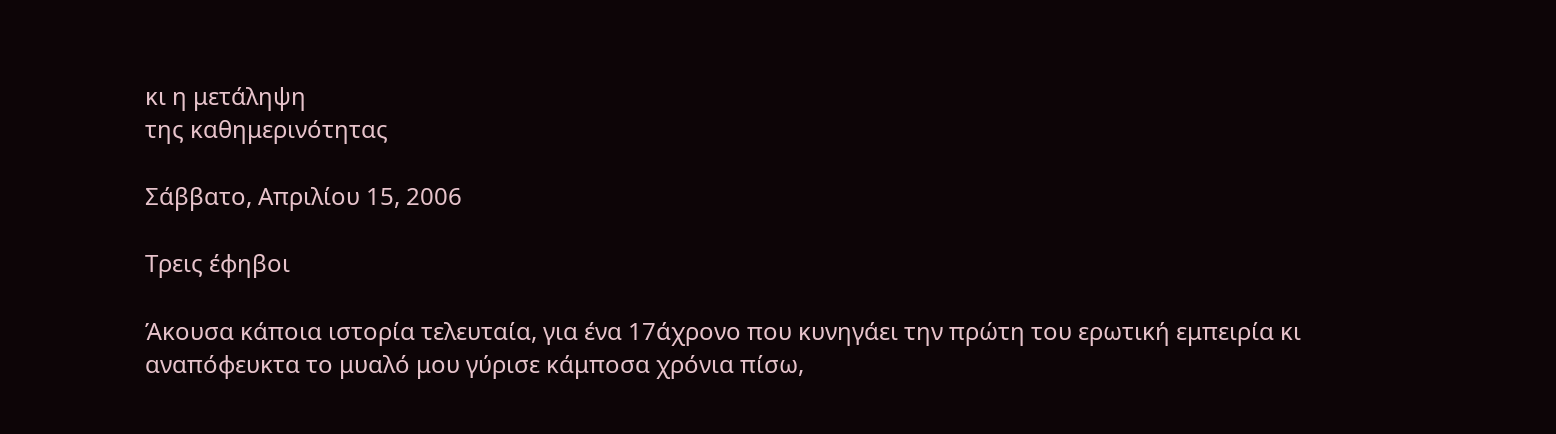κι η μετάληψη
της καθημερινότητας

Σάββατο, Απριλίου 15, 2006

Τρεις έφηβοι

Άκουσα κάποια ιστορία τελευταία, για ένα 17άχρονο που κυνηγάει την πρώτη του ερωτική εμπειρία κι αναπόφευκτα το μυαλό μου γύρισε κάμποσα χρόνια πίσω,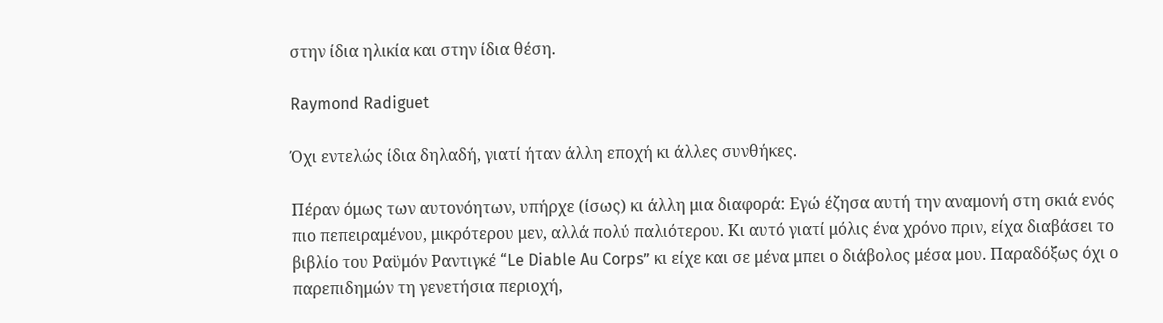στην ίδια ηλικία και στην ίδια θέση.

Raymond Radiguet

Όχι εντελώς ίδια δηλαδή, γιατί ήταν άλλη εποχή κι άλλες συνθήκες.

Πέραν όμως των αυτονόητων, υπήρχε (ίσως) κι άλλη μια διαφορά: Εγώ έζησα αυτή την αναμονή στη σκιά ενός πιο πεπειραμένου, μικρότερου μεν, αλλά πολύ παλιότερου. Κι αυτό γιατί μόλις ένα χρόνο πριν, είχα διαβάσει το βιβλίο του Ραϋμόν Ραντιγκέ “Le Diable Au Corps” κι είχε και σε μένα μπει ο διάβολος μέσα μου. Παραδόξως όχι ο παρεπιδημών τη γενετήσια περιοχή,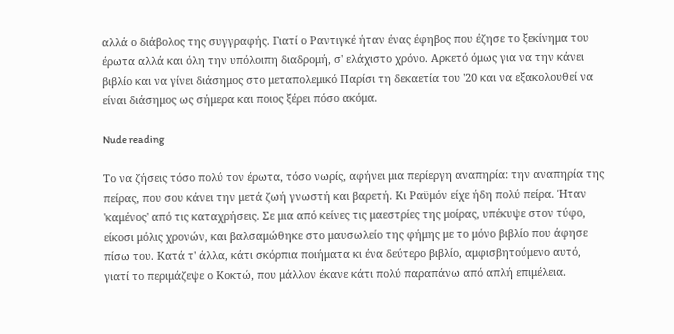αλλά ο διάβολος της συγγραφής. Γιατί ο Ραντιγκέ ήταν ένας έφηβος που έζησε το ξεκίνημα του έρωτα αλλά και όλη την υπόλοιπη διαδρομή, σ' ελάχιστο χρόνο. Aρκετό όμως για να την κάνει βιβλίο και να γίνει διάσημος στο μεταπολεμικό Παρίσι τη δεκαετία του '20 και να εξακολουθεί να είναι διάσημος ως σήμερα και ποιος ξέρει πόσο ακόμα.

Nude reading

Το να ζήσεις τόσο πολύ τον έρωτα, τόσο νωρίς, αφήνει μια περίεργη αναπηρία: την αναπηρία της πείρας, που σου κάνει την μετά ζωή γνωστή και βαρετή. Κι Ραϋμόν είχε ήδη πολύ πείρα. Ήταν 'καμένος' από τις καταχρήσεις. Σε μια από κείνες τις μαεστρίες της μοίρας, υπέκυψε στον τύφο, είκοσι μόλις χρονών, και βαλσαμώθηκε στο μαυσωλείο της φήμης με το μόνο βιβλίο που άφησε πίσω του. Κατά τ' άλλα, κάτι σκόρπια ποιήματα κι ένα δεύτερο βιβλίο, αμφισβητούμενο αυτό, γιατί το περιμάζεψε ο Κοκτώ, που μάλλον έκανε κάτι πολύ παραπάνω από απλή επιμέλεια.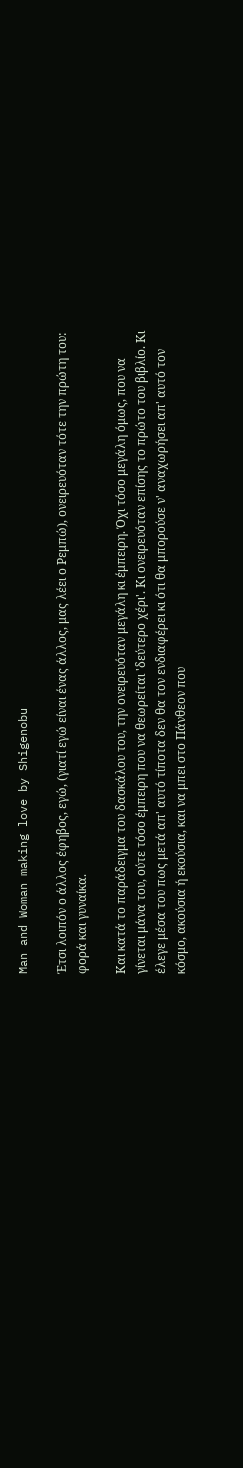Man and Woman making love by Shigenobu

Έτσι λοιπόν ο άλλος έφηβος, εγώ, (γιατί εγώ είναι ένας άλλος, μας λέει ο Ρεμπώ), ονειρευόταν τότε την πρώτη του: φορά και γυναίκα.

Και κατά το παράδειγμα του δασκάλου του, την ονειρευόταν μεγάλη κι έμπειρη. Όχι τόσο μεγάλη όμως, που να γίνεται μάνα του, ούτε τόσο έμπειρη που να θεωρείται 'δεύτερο χέρι'. Κι ονειρευόταν επίσης το πρώτο του βιβλίο. Κι έλεγε μέσα του πως μετά απ' αυτό τίποτα δεν θα τον ενδιαφέρει κι ότι θα μπορούσε ν' αναχωρήσει απ' αυτό τον κόσμο, ακούσια ή εκούσια, και να μπει στο Πάνθεον που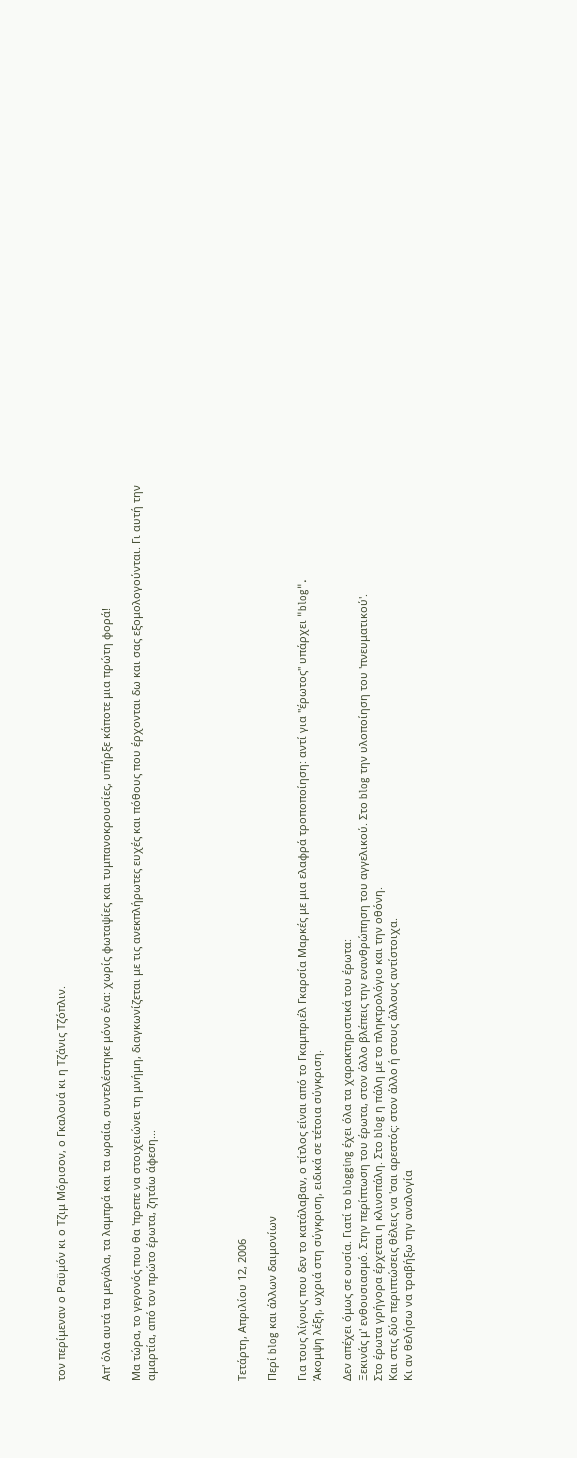τον περίμεναν ο Ραϋμόν κι ο Τζιμ Μόρισον, ο Γκαλουά κι η Τζάνις Τζόπλιν.


Απ' όλα αυτά τα μεγάλα, τα λαμπρά και τα ωραία, συντελέστηκε μόνο ένα: χωρίς φωταψίες και τυμπανοκρουσίες, υπήρξε κάποτε μια πρώτη φορά!

Μα τώρα, το γεγονός που θα 'πρεπε να στοιχειώνει τη μνήμη, διαγκωνίζεται με τις ανεκπλήρωτες ευχές και πόθους που έρχονται δω και σας εξομολογούνται. Γι αυτή την αμαρτία, από τον πρώτο έρωτα, ζητάω άφεση...





Τετάρτη, Απριλίου 12, 2006

Περί blog και άλλων δαιμονίων

Για τους λίγους που δεν το κατάλαβαν, ο τίτλος είναι από το Γκαμπριέλ Γκαρσία Μαρκές με μια ελαφρά τροποποίηση: αντί για "έρωτος" υπάρχει "blog".
Άκομψη λέξη, ωχριά στη σύγκριση, ειδικά σε τέτοια σύγκριση.

Δεν απέχει όμως σε ουσία. Γιατί το blogging έχει όλα τα χαρακτηριστικά του έρωτα:
Ξεκινάς μ' ενθουσιασμό. Στην περίπτωση του έρωτα, στον άλλο βλέπεις την ενανθρώπηση του αγγελικού. Στο blog την υλοποίηση του 'πνευματικού'.
Στο έρωτα γρήγορα έρχεται η κλινοπάλη. Στο blog η πάλη με το πληκτρολόγιο και την οθόνη.
Και στις δύο περιπτώσεις θέλεις να 'σαι αρεστός: στον άλλο ή στους άλλους αντίστοιχα.
Κι αν θελήσω να τραβήξω την αναλογία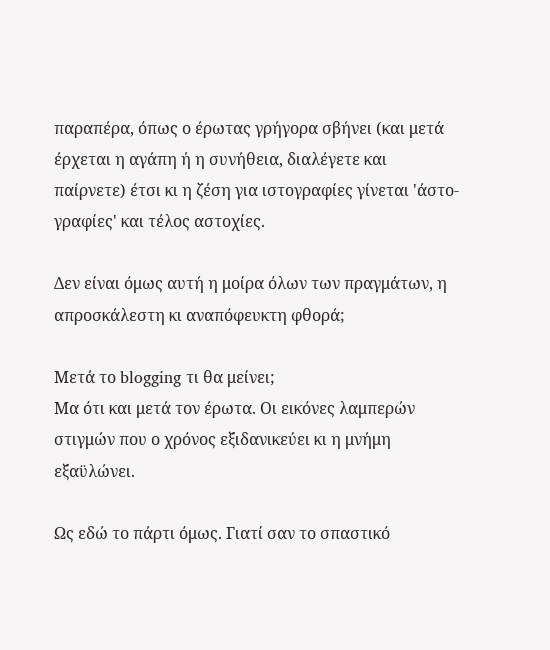παραπέρα, όπως ο έρωτας γρήγορα σβήνει (και μετά έρχεται η αγάπη ή η συνήθεια, διαλέγετε και παίρνετε) έτσι κι η ζέση για ιστογραφίες γίνεται 'άστο-γραφίες' και τέλος αστοχίες.

Δεν είναι όμως αυτή η μοίρα όλων των πραγμάτων, η απροσκάλεστη κι αναπόφευκτη φθορά;

Μετά το blogging τι θα μείνει;
Μα ότι και μετά τον έρωτα. Οι εικόνες λαμπερών στιγμών που ο χρόνος εξιδανικεύει κι η μνήμη εξαϋλώνει.

Ως εδώ το πάρτι όμως. Γιατί σαν το σπαστικό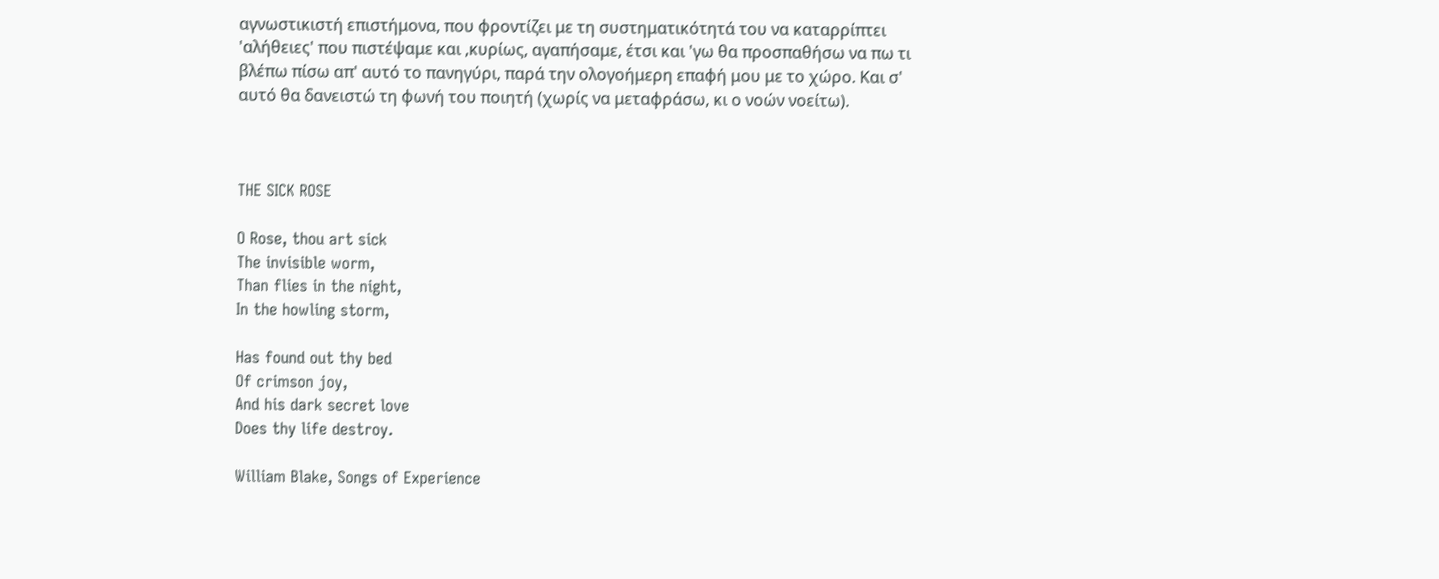αγνωστικιστή επιστήμονα, που φροντίζει με τη συστηματικότητά του να καταρρίπτει 'αλήθειες' που πιστέψαμε και ,κυρίως, αγαπήσαμε, έτσι και 'γω θα προσπαθήσω να πω τι βλέπω πίσω απ' αυτό το πανηγύρι, παρά την ολογοήμερη επαφή μου με το χώρο. Και σ' αυτό θα δανειστώ τη φωνή του ποιητή (χωρίς να μεταφράσω, κι ο νοών νοείτω).



THE SICK ROSE

O Rose, thou art sick
The invisible worm,
Than flies in the night,
In the howling storm,

Has found out thy bed
Of crimson joy,
And his dark secret love
Does thy life destroy.

William Blake, Songs of Experience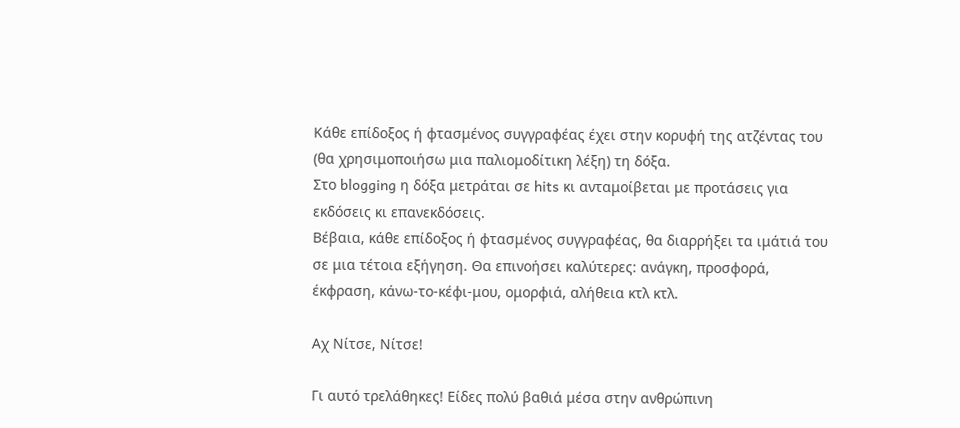Κάθε επίδοξος ή φτασμένος συγγραφέας έχει στην κορυφή της ατζέντας του (θα χρησιμοποιήσω μια παλιομοδίτικη λέξη) τη δόξα.
Στο blogging η δόξα μετράται σε hits κι ανταμοίβεται με προτάσεις για εκδόσεις κι επανεκδόσεις.
Βέβαια, κάθε επίδοξος ή φτασμένος συγγραφέας, θα διαρρήξει τα ιμάτιά του σε μια τέτοια εξήγηση. Θα επινοήσει καλύτερες: ανάγκη, προσφορά, έκφραση, κάνω-το-κέφι-μου, ομορφιά, αλήθεια κτλ κτλ.

Αχ Νίτσε, Νίτσε!

Γι αυτό τρελάθηκες! Είδες πολύ βαθιά μέσα στην ανθρώπινη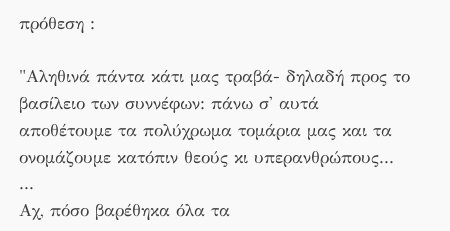πρόθεση :

"Αληθινά πάντα κάτι μας τραβά- δηλαδή προς το βασίλειο των συννέφων: πάνω σ' αυτά αποθέτουμε τα πολύχρωμα τομάρια μας και τα ονομάζουμε κατόπιν θεούς κι υπερανθρώπους...
...
Αχ, πόσο βαρέθηκα όλα τα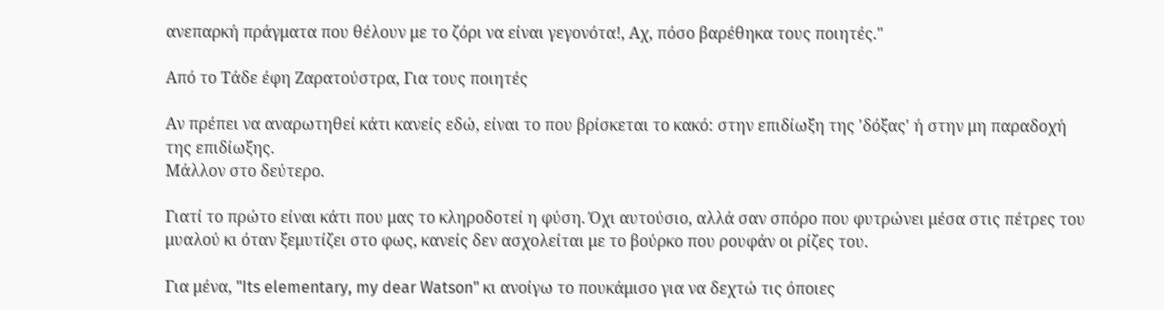ανεπαρκή πράγματα που θέλουν με το ζόρι να είναι γεγονότα!, Αχ, πόσο βαρέθηκα τους ποιητές."

Από το Τάδε έφη Ζαρατούστρα, Για τους ποιητές

Αν πρέπει να αναρωτηθεί κάτι κανείς εδώ, είναι το που βρίσκεται το κακό: στην επιδίωξη της 'δόξας' ή στην μη παραδοχή της επιδίωξης.
Μάλλον στο δεύτερο.

Γιατί το πρώτο είναι κάτι που μας το κληροδοτεί η φύση. Όχι αυτούσιο, αλλά σαν σπόρο που φυτρώνει μέσα στις πέτρες του μυαλού κι όταν ξεμυτίζει στο φως, κανείς δεν ασχολείται με το βούρκο που ρουφάν οι ρίζες του.

Για μένα, "Its elementary, my dear Watson" κι ανοίγω το πουκάμισο για να δεχτώ τις όποιες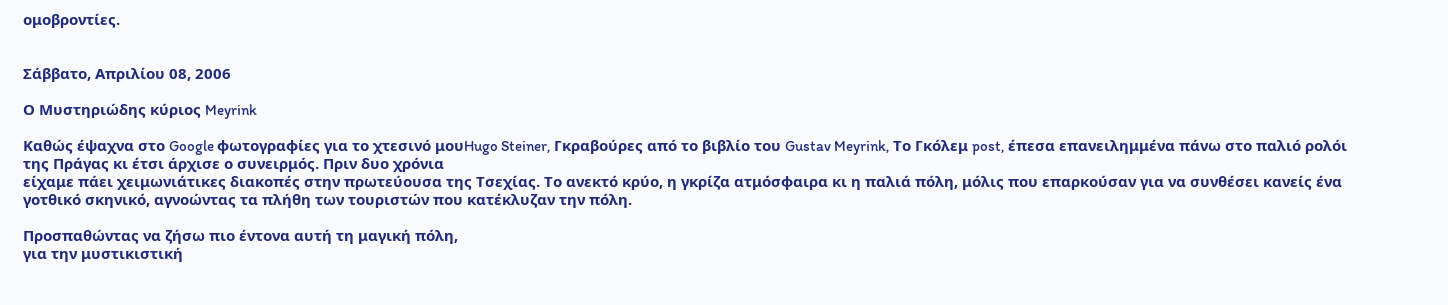ομοβροντίες.


Σάββατο, Απριλίου 08, 2006

Ο Μυστηριώδης κύριος Meyrink

Καθώς έψαχνα στο Google φωτογραφίες για το χτεσινό μουHugo Steiner, Γκραβούρες από το βιβλίο του Gustav Meyrink, Το Γκόλεμ post, έπεσα επανειλημμένα πάνω στο παλιό ρολόι της Πράγας κι έτσι άρχισε ο συνειρμός. Πριν δυο χρόνια
είχαμε πάει χειμωνιάτικες διακοπές στην πρωτεύουσα της Τσεχίας. Το ανεκτό κρύο, η γκρίζα ατμόσφαιρα κι η παλιά πόλη, μόλις που επαρκούσαν για να συνθέσει κανείς ένα γοτθικό σκηνικό, αγνοώντας τα πλήθη των τουριστών που κατέκλυζαν την πόλη.

Προσπαθώντας να ζήσω πιο έντονα αυτή τη μαγική πόλη,
για την μυστικιστική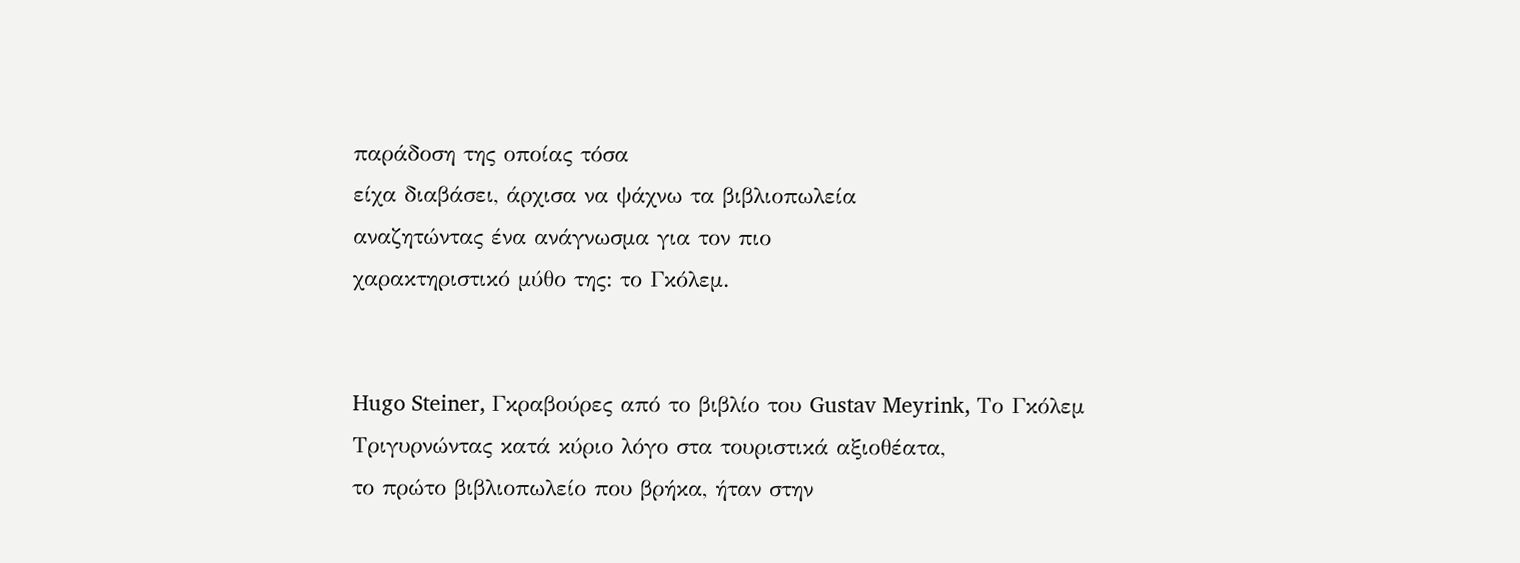παράδοση της οποίας τόσα
είχα διαβάσει, άρχισα να ψάχνω τα βιβλιοπωλεία
αναζητώντας ένα ανάγνωσμα για τον πιο
χαρακτηριστικό μύθο της: το Γκόλεμ.


Hugo Steiner, Γκραβούρες από το βιβλίο του Gustav Meyrink, Το Γκόλεμ
Τριγυρνώντας κατά κύριο λόγο στα τουριστικά αξιοθέατα,
το πρώτο βιβλιοπωλείο που βρήκα, ήταν στην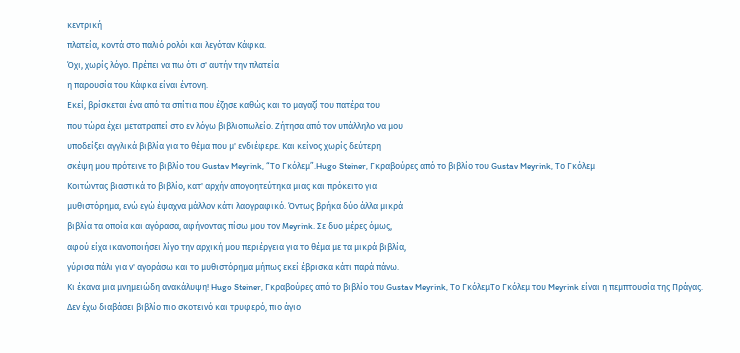κεντρική
πλατεία, κοντά στο παλιό ρολόι και λεγόταν Κάφκα.
Όχι, χωρίς λόγο. Πρέπει να πω ότι σ' αυτήν την πλατεία
η παρουσία του Κάφκα είναι έντονη.
Εκεί, βρίσκεται ένα από τα σπίτια που έζησε καθώς και το μαγαζί του πατέρα του
που τώρα έχει μετατραπεί στο εν λόγω βιβλιοπωλείο. Ζήτησα από τον υπάλληλο να μου
υποδείξει αγγλικά βιβλία για το θέμα που μ' ενδιέφερε. Και κείνος χωρίς δεύτερη
σκέψη μου πρότεινε το βιβλίο του Gustav Meyrink, “Το Γκόλεμ”.Hugo Steiner, Γκραβούρες από το βιβλίο του Gustav Meyrink, Το Γκόλεμ
Κοιτώντας βιαστικά το βιβλίο, κατ' αρχήν απογοητεύτηκα μιας και πρόκειτο για
μυθιστόρημα, ενώ εγώ έψαχνα μάλλον κάτι λαογραφικό. Όντως βρήκα δύο άλλα μικρά
βιβλία τα οποία και αγόρασα, αφήνοντας πίσω μου τον Μeyrink. Σε δυο μέρες όμως,
αφού είχα ικανοποιήσει λίγο την αρχική μου περιέργεια για το θέμα με τα μικρά βιβλία,
γύρισα πάλι για ν' αγοράσω και το μυθιστόρημα μήπως εκεί έβρισκα κάτι παρά πάνω.
Κι έκανα μια μνημειώδη ανακάλυψη! Hugo Steiner, Γκραβούρες από το βιβλίο του Gustav Meyrink, Το ΓκόλεμΤο Γκόλεμ του Meyrink είναι η πεμπτουσία της Πράγας. Δεν έχω διαβάσει βιβλίο πιο σκοτεινό και τρυφερό, πιο άγιο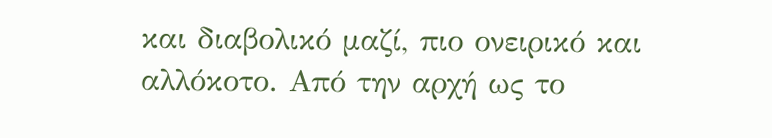και διαβολικό μαζί, πιο ονειρικό και αλλόκοτο. Από την αρχή ως το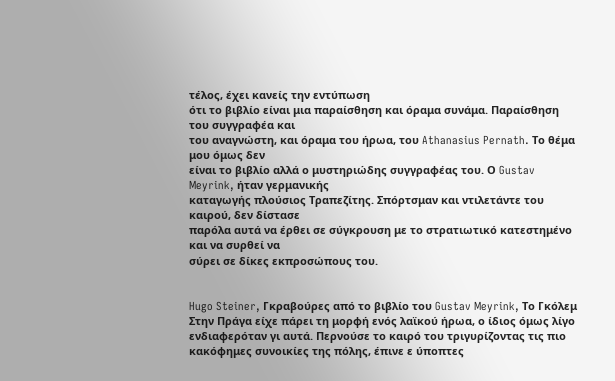τέλος, έχει κανείς την εντύπωση
ότι το βιβλίο είναι μια παραίσθηση και όραμα συνάμα. Παραίσθηση του συγγραφέα και
του αναγνώστη, και όραμα του ήρωα, του Athanasius Pernath. Το θέμα μου όμως δεν
είναι το βιβλίο αλλά ο μυστηριώδης συγγραφέας του. Ο Gustav Meyrink, ήταν γερμανικής
καταγωγής πλούσιος Τραπεζίτης. Σπόρτσμαν και ντιλετάντε του καιρού, δεν δίστασε
παρόλα αυτά να έρθει σε σύγκρουση με το στρατιωτικό κατεστημένο και να συρθεί να
σύρει σε δίκες εκπροσώπους του.


Hugo Steiner, Γκραβούρες από το βιβλίο του Gustav Meyrink, Το Γκόλεμ
Στην Πράγα είχε πάρει τη μορφή ενός λαϊκού ήρωα, ο ίδιος όμως λίγο ενδιαφερόταν γι αυτά. Περνούσε το καιρό του τριγυρίζοντας τις πιο κακόφημες συνοικίες της πόλης, έπινε ε ύποπτες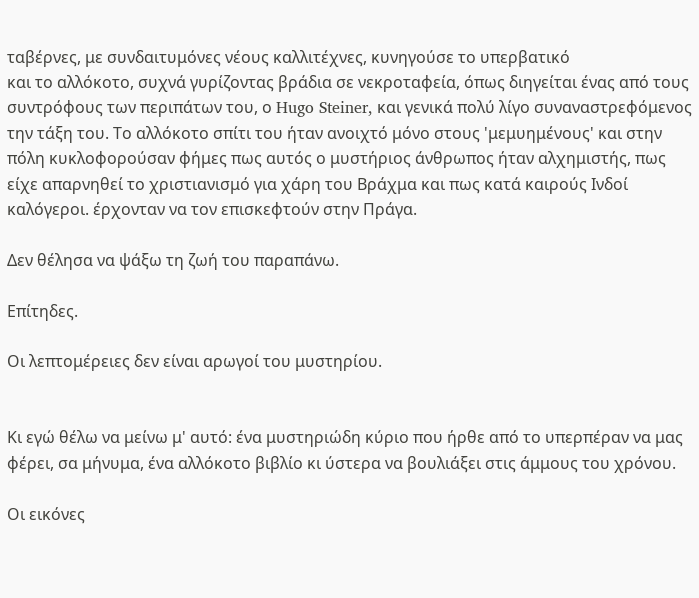ταβέρνες, με συνδαιτυμόνες νέους καλλιτέχνες, κυνηγούσε το υπερβατικό
και το αλλόκοτο, συχνά γυρίζοντας βράδια σε νεκροταφεία, όπως διηγείται ένας από τους συντρόφους των περιπάτων του, ο Hugo Steiner, και γενικά πολύ λίγο συναναστρεφόμενος την τάξη του. Το αλλόκοτο σπίτι του ήταν ανοιχτό μόνο στους 'μεμυημένους' και στην πόλη κυκλοφορούσαν φήμες πως αυτός ο μυστήριος άνθρωπος ήταν αλχημιστής, πως είχε απαρνηθεί το χριστιανισμό για χάρη του Βράχμα και πως κατά καιρούς Ινδοί καλόγεροι. έρχονταν να τον επισκεφτούν στην Πράγα.

Δεν θέλησα να ψάξω τη ζωή του παραπάνω.

Επίτηδες.

Οι λεπτομέρειες δεν είναι αρωγοί του μυστηρίου.


Κι εγώ θέλω να μείνω μ' αυτό: ένα μυστηριώδη κύριο που ήρθε από το υπερπέραν να μας φέρει, σα μήνυμα, ένα αλλόκοτο βιβλίο κι ύστερα να βουλιάξει στις άμμους του χρόνου.

Οι εικόνες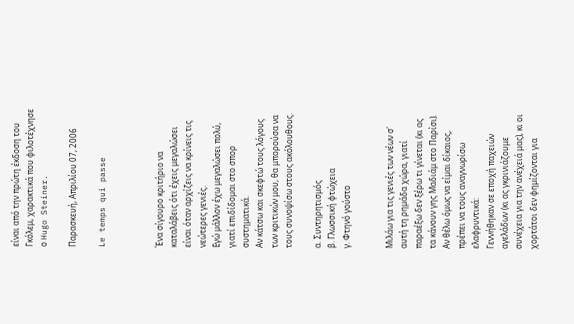είναι από την πρώτη έκδοση του Γκόλεμ, χαρακτικά που φιλοτέχνησε ο Hugo Steiner.

Παρασκευή, Απριλίου 07, 2006

Le temps qui passe



Ένα σίγουρο κριτήριο να καταλάβεις ότι έχεις μεγαλώσει είναι όταν αρχίζεις να κρίνεις τις νεώτερες γενιές.
Εγώ μάλλον έχω μεγαλώσει πολύ, γιατί επιδίδομαι στο σπορ συστηματικά.
Αν κάτσω και σκεφτώ τους λόγους των κριτικών μου, θα μπορούσα να τους συνοψίσω στους ακόλουθους.

α. Συντηρητισμός
β. Γλωσσική φτώχεια
γ. Φτηνό γούστο


Μιλάω για τις γενιές των νέων σ' αυτή τη ρημάδα χώρα, γιατί παραέξω δεν ξέρω τι γίνεται (κι ας τα κάνουν γης Μαδιάμ στο Παρίσι).
Αν θέλω όμως να είμαι δίκαιος, πρέπει να τους αναγνωρίσω ελαφρυντικά:
Γεννήθηκαν σε εποχή παχειών αγελάδων (κι ας γκρινιάζουμε συνέχεια για την ανέχειά μας), κι οι χορτάτοι δεν φημίζονται για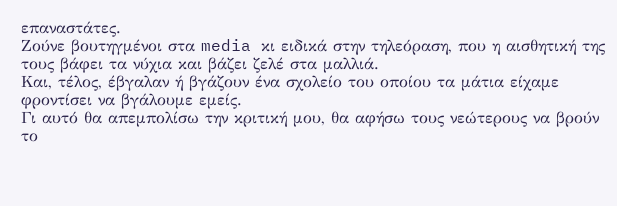επαναστάτες.
Ζούνε βουτηγμένοι στα media κι ειδικά στην τηλεόραση, που η αισθητική της τους βάφει τα νύχια και βάζει ζελέ στα μαλλιά.
Και, τέλος, έβγαλαν ή βγάζουν ένα σχολείο του οποίου τα μάτια είχαμε φροντίσει να βγάλουμε εμείς.
Γι αυτό θα απεμπολίσω την κριτική μου, θα αφήσω τους νεώτερους να βρούν το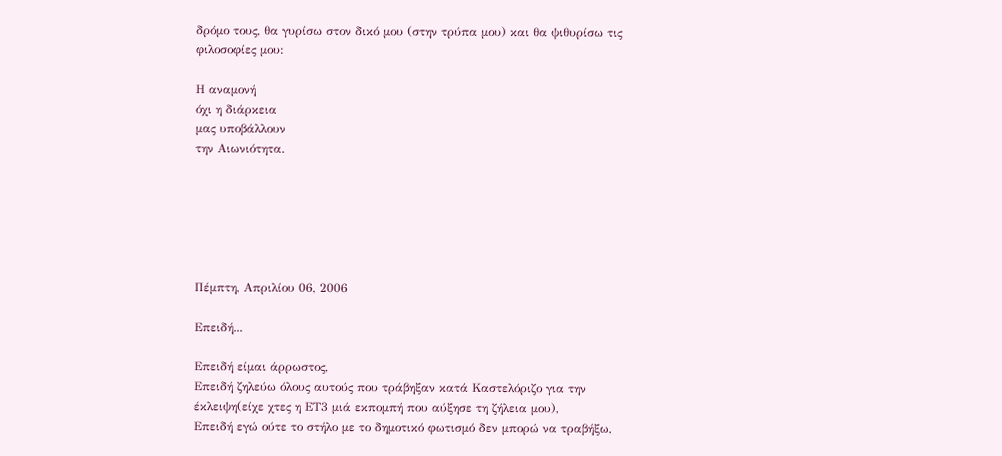δρόμο τους, θα γυρίσω στον δικό μου (στην τρύπα μου) και θα ψιθυρίσω τις φιλοσοφίες μου:

Η αναμονή
όχι η διάρκεια
μας υποβάλλουν
την Αιωνιότητα.






Πέμπτη, Απριλίου 06, 2006

Επειδή...

Επειδή είμαι άρρωστος,
Επειδή ζηλεύω όλους αυτούς που τράβηξαν κατά Καστελόριζο για την έκλειψη(είχε χτες η ΕΤ3 μιά εκπομπή που αύξησε τη ζήλεια μου),
Επειδή εγώ ούτε το στήλο με το δημοτικό φωτισμό δεν μπορώ να τραβήξω,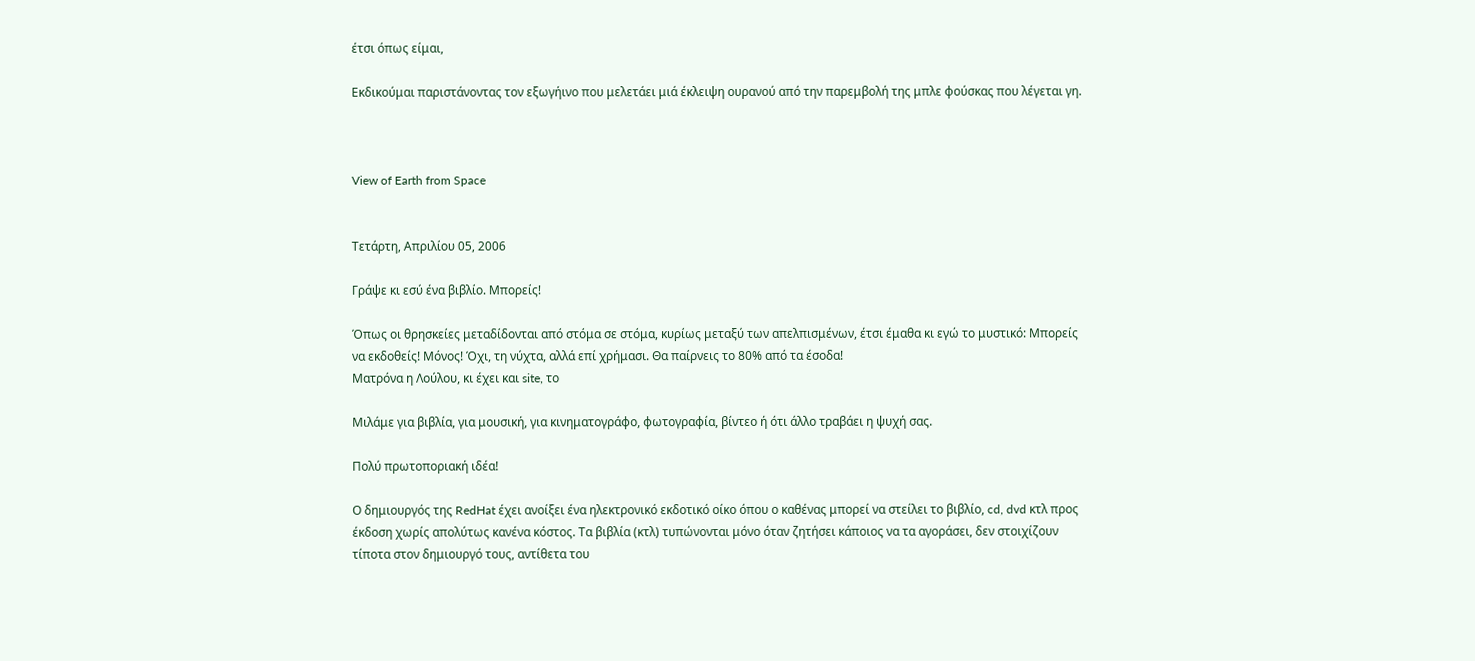έτσι όπως είμαι,

Εκδικούμαι παριστάνοντας τον εξωγήινο που μελετάει μιά έκλειψη ουρανού από την παρεμβολή της μπλε φούσκας που λέγεται γη.



View of Earth from Space


Τετάρτη, Απριλίου 05, 2006

Γράψε κι εσύ ένα βιβλίο. Μπορείς!

Όπως οι θρησκείες μεταδίδονται από στόμα σε στόμα, κυρίως μεταξύ των απελπισμένων, έτσι έμαθα κι εγώ το μυστικό: Μπορείς να εκδοθείς! Μόνος! Όχι, τη νύχτα, αλλά επί χρήμασι. Θα παίρνεις το 80% από τα έσοδα!
Ματρόνα η Λούλου, κι έχει και site, το

Μιλάμε για βιβλία, για μουσική, για κινηματογράφο, φωτογραφία, βίντεο ή ότι άλλο τραβάει η ψυχή σας.

Πολύ πρωτοποριακή ιδέα!

Ο δημιουργός της RedHat έχει ανοίξει ένα ηλεκτρονικό εκδοτικό οίκο όπου ο καθένας μπορεί να στείλει το βιβλίο, cd, dvd κτλ προς έκδοση χωρίς απολύτως κανένα κόστος. Τα βιβλία (κτλ) τυπώνονται μόνο όταν ζητήσει κάποιος να τα αγοράσει, δεν στοιχίζουν τίποτα στον δημιουργό τους, αντίθετα του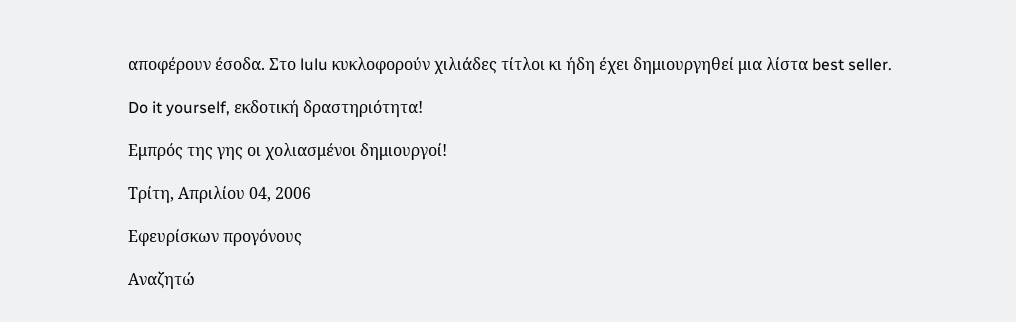αποφέρουν έσοδα. Στο lulu κυκλοφορούν χιλιάδες τίτλοι κι ήδη έχει δημιουργηθεί μια λίστα best seller.

Do it yourself, εκδοτική δραστηριότητα!

Εμπρός της γης οι χoλιασμένοι δημιουργοί!

Τρίτη, Απριλίου 04, 2006

Εφευρίσκων προγόνους

Aναζητώ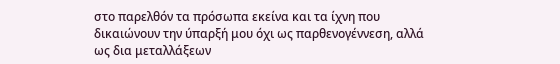στο παρελθόν τα πρόσωπα εκείνα και τα ίχνη που δικαιώνουν την ύπαρξή μου όχι ως παρθενογέννεση, αλλά ως δια μεταλλάξεων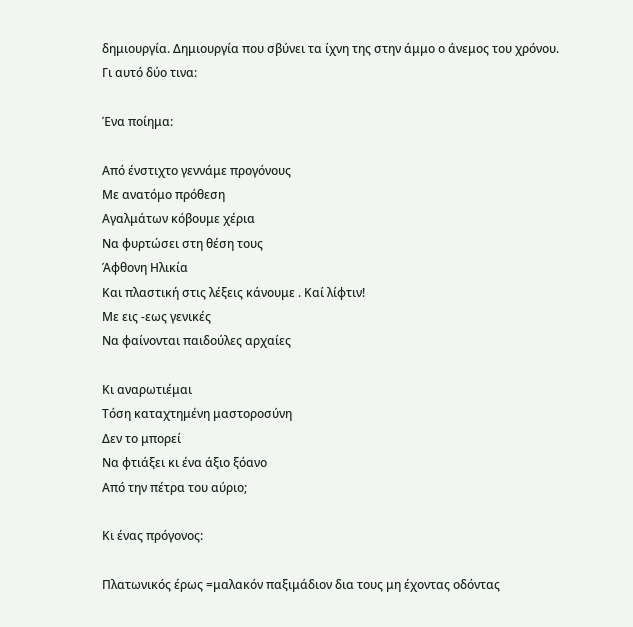δημιουργία. Δημιουργία που σβύνει τα ίχνη της στην άμμο ο άνεμος του χρόνου.
Γι αυτό δύο τινα:

Ένα ποίημα:

Από ένστιχτο γεννάμε προγόνους
Με ανατόμο πρόθεση
Αγαλμάτων κόβουμε χέρια
Να φυρτώσει στη θέση τους
Άφθονη Ηλικία
Και πλαστική στις λέξεις κάνουμε . Καί λίφτιν!
Με εις -εως γενικές
Να φαίνονται παιδούλες αρχαίες

Κι αναρωτιέμαι
Τόση καταχτημένη μαστοροσύνη
Δεν το μπορεί
Να φτιάξει κι ένα άξιο ξόανο
Από την πέτρα του αύριο;

Κι ένας πρόγονος:

Πλατωνικός έρως =μαλακόν παξιμάδιον δια τους μη έχοντας οδόντας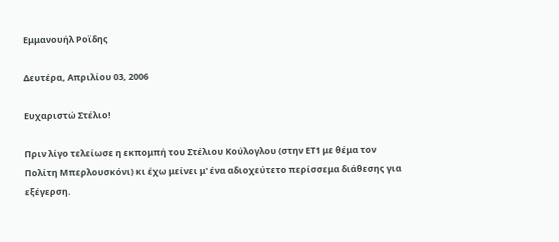Εμμανουήλ Ροϊδης

Δευτέρα, Απριλίου 03, 2006

Ευχαριστώ Στέλιο!

Πριν λίγο τελείωσε η εκπομπή του Στέλιου Κούλογλου (στην ΕΤ1 με θέμα τον Πολίτη Μπερλουσκόνι) κι έχω μείνει μ' ένα αδιοχεύτετο περίσσεμα διάθεσης για εξέγερση.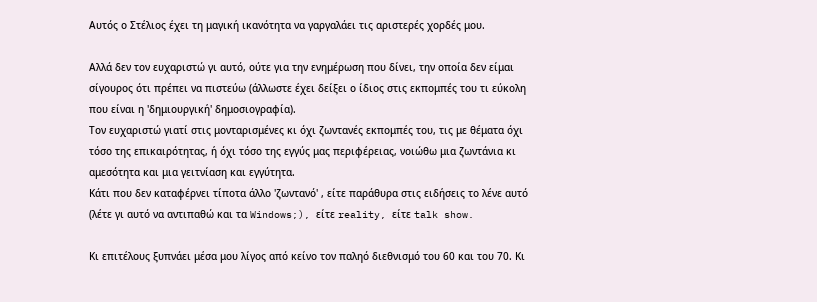Αυτός ο Στέλιος έχει τη μαγική ικανότητα να γαργαλάει τις αριστερές χορδές μου.

Αλλά δεν τον ευχαριστώ γι αυτό, ούτε για την ενημέρωση που δίνει, την οποία δεν είμαι σίγουρος ότι πρέπει να πιστεύω (άλλωστε έχει δείξει ο ίδιος στις εκπομπές του τι εύκολη που είναι η 'δημιουργική' δημοσιογραφία).
Τον ευχαριστώ γιατί στις μονταρισμένες κι όχι ζωντανές εκπομπές του, τις με θέματα όχι τόσο της επικαιρότητας, ή όχι τόσο της εγγύς μας περιφέρειας, νοιώθω μια ζωντάνια κι αμεσότητα και μια γειτνίαση και εγγύτητα.
Κάτι που δεν καταφέρνει τίποτα άλλο 'ζωντανό' , είτε παράθυρα στις ειδήσεις το λένε αυτό (λέτε γι αυτό να αντιπαθώ και τα Windows;), είτε reality, είτε talk show.

Κι επιτέλους ξυπνάει μέσα μου λίγος από κείνο τον παληό διεθνισμό του 60 και του 70. Κι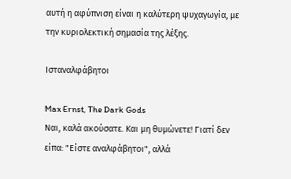αυτή η αφύπνιση είναι η καλύτερη ψυχαγωγία, με την κυριολεκτική σημασία της λέξης.

Ισταναλφάβητοι

Max Ernst, The Dark Gods
Ναι, καλά ακούσατε. Και μη θυμώνετε! Γιατί δεν είπα: "Είστε αναλφάβητοι", αλλά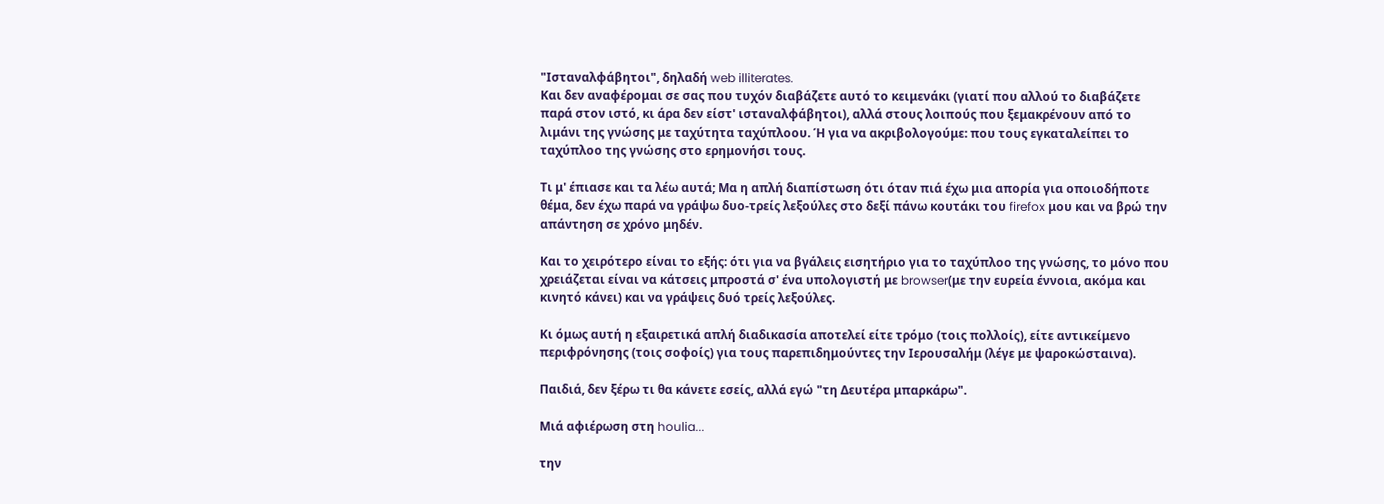"Ισταναλφάβητοι", δηλαδή web illiterates.
Και δεν αναφέρομαι σε σας που τυχόν διαβάζετε αυτό το κειμενάκι (γιατί που αλλού το διαβάζετε παρά στον ιστό, κι άρα δεν είστ' ισταναλφάβητοι), αλλά στους λοιπούς που ξεμακρένουν από το λιμάνι της γνώσης με ταχύτητα ταχύπλοου. Ή για να ακριβολογούμε: που τους εγκαταλείπει το ταχύπλοο της γνώσης στο ερημονήσι τους.

Τι μ' έπιασε και τα λέω αυτά; Μα η απλή διαπίστωση ότι όταν πιά έχω μια απορία για οποιοδήποτε θέμα, δεν έχω παρά να γράψω δυο-τρείς λεξούλες στο δεξί πάνω κουτάκι του firefox μου και να βρώ την απάντηση σε χρόνο μηδέν.

Και το χειρότερο είναι το εξής: ότι για να βγάλεις εισητήριο για το ταχύπλοο της γνώσης, το μόνο που χρειάζεται είναι να κάτσεις μπροστά σ' ένα υπολογιστή με browser(με την ευρεία έννοια, ακόμα και κινητό κάνει) και να γράψεις δυό τρείς λεξούλες.

Κι όμως αυτή η εξαιρετικά απλή διαδικασία αποτελεί είτε τρόμο (τοις πολλοίς), είτε αντικείμενο περιφρόνησης (τοις σοφοίς) για τους παρεπιδημούντες την Ιερουσαλήμ (λέγε με ψαροκώσταινα).

Παιδιά, δεν ξέρω τι θα κάνετε εσείς, αλλά εγώ "τη Δευτέρα μπαρκάρω".

Μιά αφιέρωση στη houlia...

την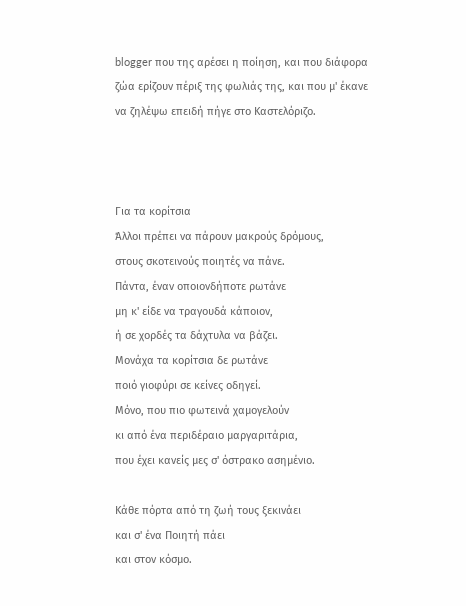blogger που της αρέσει η ποίηση, και που διάφορα ζώα ερίζουν πέριξ της φωλιάς της, και που μ' έκανε να ζηλέψω επειδή πήγε στο Καστελόριζο.



Για τα κορίτσια
Άλλοι πρέπει να πάρουν μακρούς δρόμους,
στους σκοτεινούς ποιητές να πάνε.
Πάντα, έναν οποιονδήποτε ρωτάνε
μη κ' είδε να τραγουδά κάποιον,
ή σε χορδές τα δάχτυλα να βάζει.
Μονάχα τα κορίτσια δε ρωτάνε
ποιό γιοφύρι σε κείνες οδηγεί.
Μόνο, που πιο φωτεινά χαμογελούν
κι από ένα περιδέραιο μαργαριτάρια,
που έχει κανείς μες σ' όστρακο ασημένιο.

Κάθε πόρτα από τη ζωή τους ξεκινάει
και σ' ένα Ποιητή πάει
και στον κόσμο.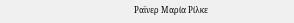Ραϊνερ Μαρία Ρίλκε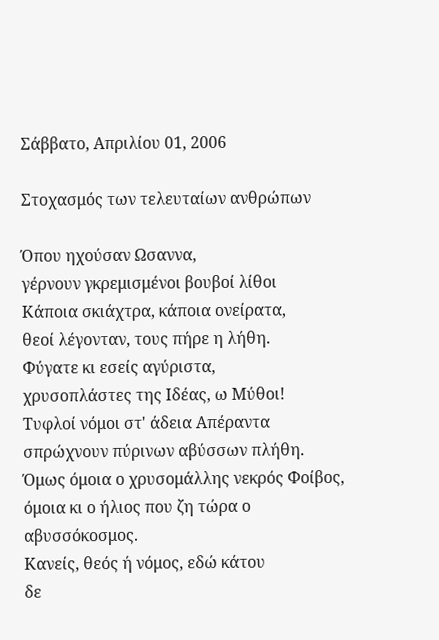Σάββατο, Απριλίου 01, 2006

Στοχασμός των τελευταίων ανθρώπων

Όπου ηχούσαν Ωσαννα,
γέρνουν γκρεμισμένοι βουβοί λίθοι
Κάποια σκιάχτρα, κάποια ονείρατα,
θεοί λέγονταν, τους πήρε η λήθη.
Φύγατε κι εσείς αγύριστα,
χρυσοπλάστες της Ιδέας, ω Μύθοι!
Τυφλοί νόμοι στ' άδεια Απέραντα
σπρώχνουν πύρινων αβύσσων πλήθη.
Όμως όμοια ο χρυσομάλλης νεκρός Φοίβος,
όμοια κι ο ήλιος που ζη τώρα ο αβυσσόκοσμος.
Κανείς, θεός ή νόμος, εδώ κάτου
δε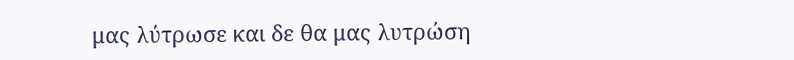μας λύτρωσε και δε θα μας λυτρώση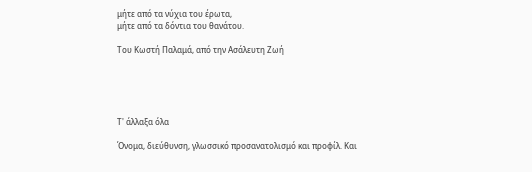μήτε από τα νύχια του έρωτα,
μήτε από τα δόντια του θανάτου.

Του Κωστή Παλαμά, από την Ασάλευτη Ζωή





Τ' άλλαξα όλα

Όνομα, διεύθυνση, γλωσσικό προσανατολισμό και προφίλ. Και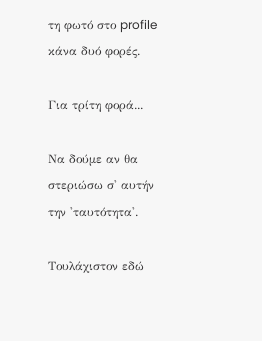τη φωτό στο profile κάνα δυό φορές.

Για τρίτη φορά...

Να δούμε αν θα στεριώσω σ' αυτήν την 'ταυτότητα'.

Τουλάχιστον εδώ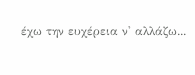έχω την ευχέρεια ν' αλλάζω...